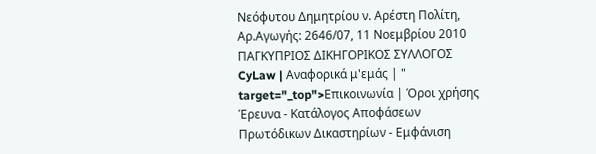Νεόφυτου Δημητρίου ν. Αρέστη Πολίτη, Αρ.Aγωγής: 2646/07, 11 Νοεμβρίου 2010 ΠΑΓΚΥΠΡΙΟΣ ΔΙΚΗΓΟΡΙΚΟΣ ΣΥΛΛΟΓΟΣ CyLaw | Αναφορικά μ'εμάς | " target="_top">Επικοινωνία | Όροι χρήσης Έρευνα - Κατάλογος Αποφάσεων Πρωτόδικων Δικαστηρίων - Εμφάνιση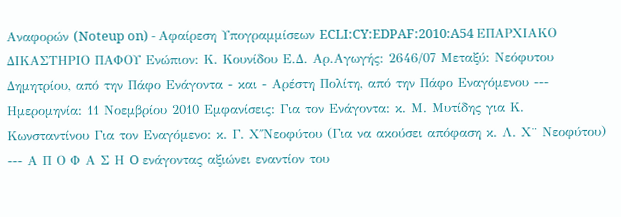Αναφορών (Noteup on) - Αφαίρεση Υπογραμμίσεων ECLI:CY:EDPAF:2010:A54 ΕΠΑΡΧΙΑΚΟ ΔΙΚΑΣΤΗΡΙΟ ΠΑΦΟΥ Ενώπιον: Κ. Κουνίδου Ε.Δ. Αρ.Aγωγής: 2646/07 Μεταξύ: Νεόφυτου Δημητρίου, από την Πάφο Ενάγοντα - και - Αρέστη Πολίτη, από την Πάφο Εναγόμενου --- Ημερομηνία: 11 Νοεμβρίου 2010 Εμφανίσεις: Για τον Ενάγοντα: κ. Μ. Μυτίδης για Κ. Κωνσταντίνου Για τον Εναγόμενο: κ. Γ. Χ΄΄Νεοφύτου (Για να ακούσει απόφαση κ. Λ. Χ¨ Νεοφύτου) --- Α Π Ο Φ Α Σ Η O ενάγοντας αξιώνει εναντίον του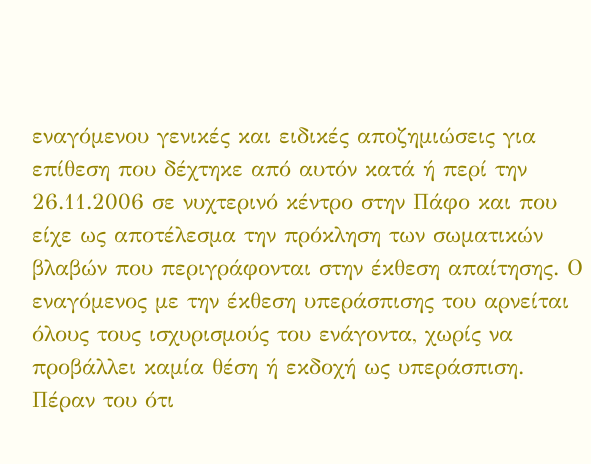εναγόμενου γενικές και ειδικές αποζημιώσεις για επίθεση που δέχτηκε από αυτόν κατά ή περί την 26.11.2006 σε νυχτερινό κέντρο στην Πάφο και που είχε ως αποτέλεσμα την πρόκληση των σωματικών βλαβών που περιγράφονται στην έκθεση απαίτησης. Ο εναγόμενος με την έκθεση υπεράσπισης του αρνείται όλους τους ισχυρισμούς του ενάγοντα, χωρίς να προβάλλει καμία θέση ή εκδοχή ως υπεράσπιση. Πέραν του ότι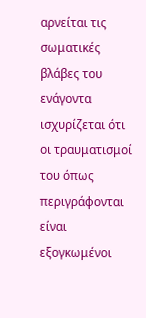αρνείται τις σωματικές βλάβες του ενάγοντα ισχυρίζεται ότι οι τραυματισμοί του όπως περιγράφονται είναι εξογκωμένοι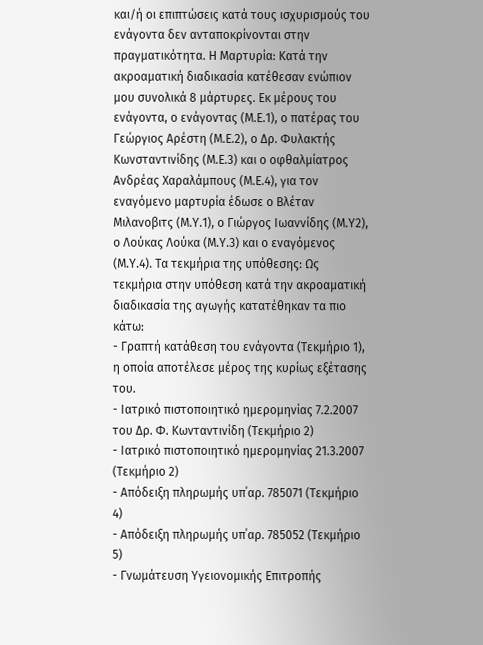και/ή οι επιπτώσεις κατά τους ισχυρισμούς του ενάγοντα δεν ανταποκρίνονται στην πραγματικότητα. Η Μαρτυρία: Κατά την ακροαματική διαδικασία κατέθεσαν ενώπιον μου συνολικά 8 μάρτυρες. Εκ μέρους του ενάγοντα, ο ενάγοντας (Μ.Ε.1), ο πατέρας του Γεώργιος Αρέστη (Μ.Ε.2), ο Δρ. Φυλακτής Κωνσταντινίδης (Μ.Ε.3) και ο οφθαλμίατρος Ανδρέας Χαραλάμπους (Μ.Ε.4), για τον εναγόμενο μαρτυρία έδωσε ο Βλέταν Μιλανοβιτς (Μ.Υ.1), ο Γιώργος Ιωαννίδης (Μ.Υ2), ο Λούκας Λούκα (Μ.Υ.3) και ο εναγόμενος (Μ.Υ.4). Τα τεκμήρια της υπόθεσης: Ως τεκμήρια στην υπόθεση κατά την ακροαματική διαδικασία της αγωγής κατατέθηκαν τα πιο κάτω:
- Γραπτή κατάθεση του ενάγοντα (Τεκμήριο 1), η οποία αποτέλεσε μέρος της κυρίως εξέτασης του.
- Ιατρικό πιστοποιητικό ημερομηνίας 7.2.2007 του Δρ. Φ. Κωνταντινίδη (Τεκμήριο 2)
- Ιατρικό πιστοποιητικό ημερομηνίας 21.3.2007 (Τεκμήριο 2)
- Απόδειξη πληρωμής υπ΄αρ. 785071 (Τεκμήριο 4)
- Απόδειξη πληρωμής υπ΄αρ. 785052 (Τεκμήριο 5)
- Γνωμάτευση Υγειονομικής Επιτροπής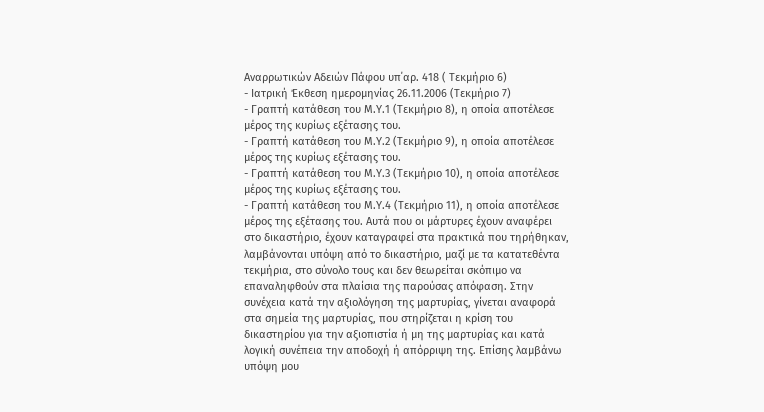Αναρρωτικών Αδειών Πάφου υπ΄αρ. 418 ( Τεκμήριο 6)
- Ιατρική Έκθεση ημερομηνίας 26.11.2006 (Τεκμήριο 7)
- Γραπτή κατάθεση του Μ.Υ.1 (Τεκμήριο 8), η οποία αποτέλεσε μέρος της κυρίως εξέτασης του.
- Γραπτή κατάθεση του Μ.Υ.2 (Τεκμήριο 9), η οποία αποτέλεσε μέρος της κυρίως εξέτασης του.
- Γραπτή κατάθεση του Μ.Υ.3 (Τεκμήριο 10), η οποία αποτέλεσε μέρος της κυρίως εξέτασης του.
- Γραπτή κατάθεση του Μ.Υ.4 (Τεκμήριο 11), η οποία αποτέλεσε μέρος της εξέτασης του. Αυτά που οι μάρτυρες έχουν αναφέρει στο δικαστήριο, έχουν καταγραφεί στα πρακτικά που τηρήθηκαν, λαμβάνονται υπόψη από το δικαστήριο, μαζί με τα κατατεθέντα τεκμήρια, στο σύνολο τους και δεν θεωρείται σκόπιμο να επαναληφθούν στα πλαίσια της παρούσας απόφαση. Στην συνέχεια κατά την αξιολόγηση της μαρτυρίας, γίνεται αναφορά στα σημεία της μαρτυρίας, που στηρίζεται η κρίση του δικαστηρίου για την αξιοπιστία ή μη της μαρτυρίας και κατά λογική συνέπεια την αποδοχή ή απόρριψη της. Επίσης λαμβάνω υπόψη μου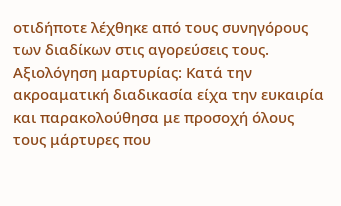οτιδήποτε λέχθηκε από τους συνηγόρους των διαδίκων στις αγορεύσεις τους. Αξιολόγηση μαρτυρίας: Κατά την ακροαματική διαδικασία είχα την ευκαιρία και παρακολούθησα με προσοχή όλους τους μάρτυρες που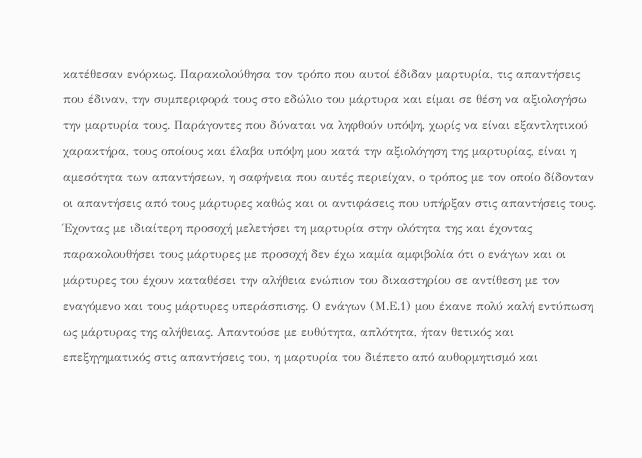κατέθεσαν ενόρκως. Παρακολούθησα τον τρόπο που αυτοί έδιδαν μαρτυρία, τις απαντήσεις που έδιναν, την συμπεριφορά τους στο εδώλιο του μάρτυρα και είμαι σε θέση να αξιολογήσω την μαρτυρία τους. Παράγοντες που δύναται να ληφθούν υπόψη, χωρίς να είναι εξαντλητικού χαρακτήρα, τους οποίους και έλαβα υπόψη μου κατά την αξιολόγηση της μαρτυρίας, είναι η αμεσότητα των απαντήσεων, η σαφήνεια που αυτές περιείχαν, ο τρόπος με τον οποίο δίδονταν οι απαντήσεις από τους μάρτυρες καθώς και οι αντιφάσεις που υπήρξαν στις απαντήσεις τους. Έχοντας με ιδιαίτερη προσοχή μελετήσει τη μαρτυρία στην ολότητα της και έχοντας παρακολουθήσει τους μάρτυρες με προσοχή δεν έχω καμία αμφιβολία ότι ο ενάγων και οι μάρτυρες του έχουν καταθέσει την αλήθεια ενώπιον του δικαστηρίου σε αντίθεση με τον εναγόμενο και τους μάρτυρες υπεράσπισης. Ο ενάγων (Μ.Ε.1) μου έκανε πολύ καλή εντύπωση ως μάρτυρας της αλήθειας. Απαντούσε με ευθύτητα, απλότητα, ήταν θετικός και επεξηγηματικός στις απαντήσεις του, η μαρτυρία του διέπετο από αυθορμητισμό και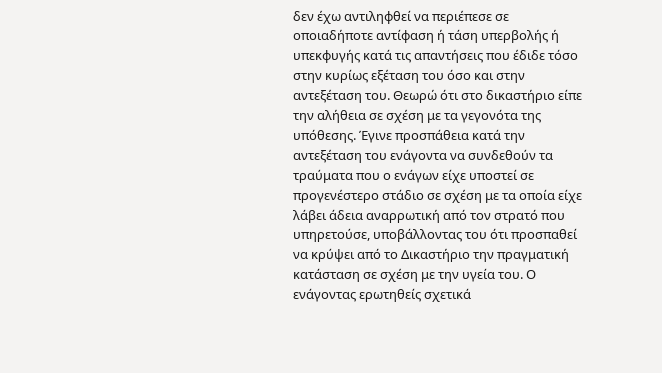δεν έχω αντιληφθεί να περιέπεσε σε οποιαδήποτε αντίφαση ή τάση υπερβολής ή υπεκφυγής κατά τις απαντήσεις που έδιδε τόσο στην κυρίως εξέταση του όσο και στην αντεξέταση του. Θεωρώ ότι στο δικαστήριο είπε την αλήθεια σε σχέση με τα γεγονότα της υπόθεσης. Έγινε προσπάθεια κατά την αντεξέταση του ενάγοντα να συνδεθούν τα τραύματα που ο ενάγων είχε υποστεί σε προγενέστερο στάδιο σε σχέση με τα οποία είχε λάβει άδεια αναρρωτική από τον στρατό που υπηρετούσε, υποβάλλοντας του ότι προσπαθεί να κρύψει από το Δικαστήριο την πραγματική κατάσταση σε σχέση με την υγεία του. Ο ενάγοντας ερωτηθείς σχετικά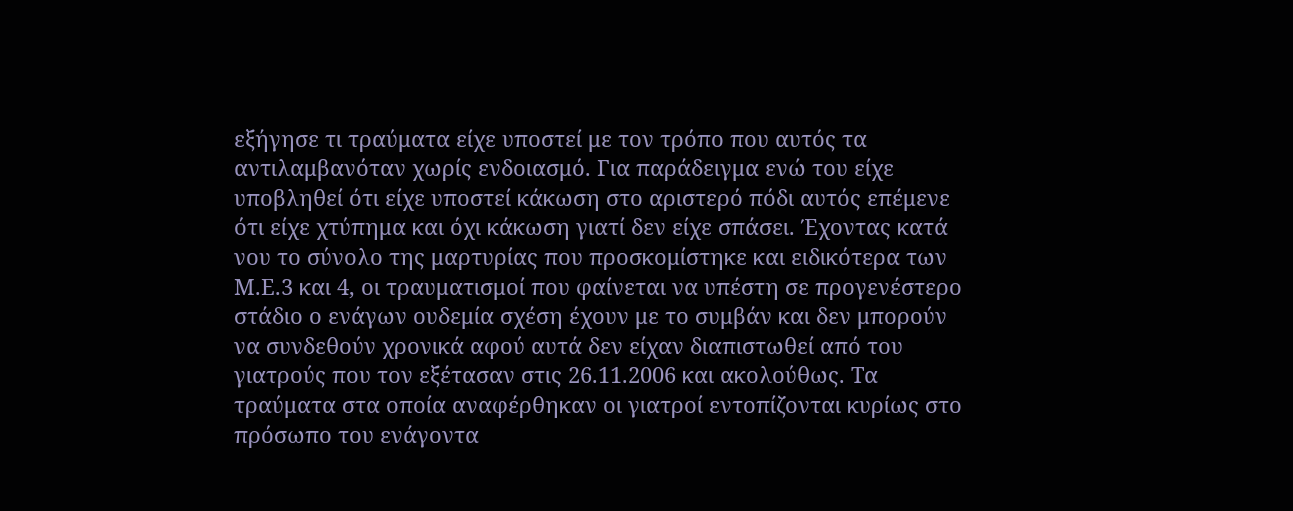εξήγησε τι τραύματα είχε υποστεί με τον τρόπο που αυτός τα αντιλαμβανόταν χωρίς ενδοιασμό. Για παράδειγμα ενώ του είχε υποβληθεί ότι είχε υποστεί κάκωση στο αριστερό πόδι αυτός επέμενε ότι είχε χτύπημα και όχι κάκωση γιατί δεν είχε σπάσει. Έχοντας κατά νου το σύνολο της μαρτυρίας που προσκομίστηκε και ειδικότερα των Μ.Ε.3 και 4, οι τραυματισμοί που φαίνεται να υπέστη σε προγενέστερο στάδιο ο ενάγων ουδεμία σχέση έχουν με το συμβάν και δεν μπορούν να συνδεθούν χρονικά αφού αυτά δεν είχαν διαπιστωθεί από του γιατρούς που τον εξέτασαν στις 26.11.2006 και ακολούθως. Τα τραύματα στα οποία αναφέρθηκαν οι γιατροί εντοπίζονται κυρίως στο πρόσωπο του ενάγοντα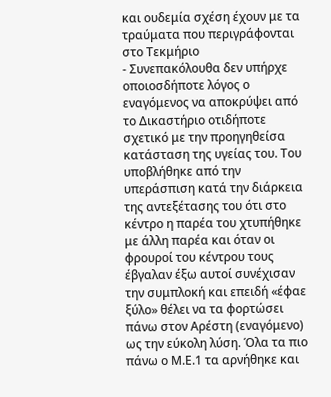και ουδεμία σχέση έχουν με τα τραύματα που περιγράφονται στο Τεκμήριο
- Συνεπακόλουθα δεν υπήρχε οποιοσδήποτε λόγος ο εναγόμενος να αποκρύψει από το Δικαστήριο οτιδήποτε σχετικό με την προηγηθείσα κατάσταση της υγείας του. Του υποβλήθηκε από την υπεράσπιση κατά την διάρκεια της αντεξέτασης του ότι στο κέντρο η παρέα του χτυπήθηκε με άλλη παρέα και όταν οι φρουροί του κέντρου τους έβγαλαν έξω αυτοί συνέχισαν την συμπλοκή και επειδή «έφαε ξύλο» θέλει να τα φορτώσει πάνω στον Αρέστη (εναγόμενο) ως την εύκολη λύση. Όλα τα πιο πάνω ο Μ.Ε.1 τα αρνήθηκε και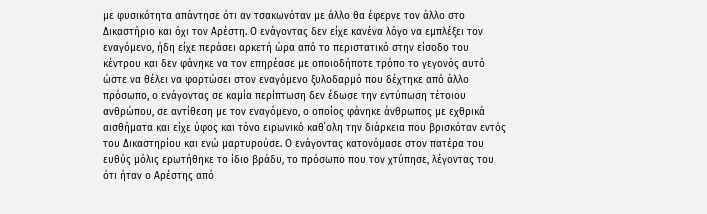με φυσικότητα απάντησε ότι αν τσακωνόταν με άλλο θα έφερνε τον άλλο στο Δικαστήριο και όχι τον Αρέστη. Ο ενάγοντας δεν είχε κανένα λόγο να εμπλέξει τον εναγόμενο, ήδη είχε περάσει αρκετή ώρα από το περιστατικό στην είσοδο του κέντρου και δεν φάνηκε να τον επηρέασε με οποιοδήποτε τρόπο το γεγονός αυτό ώστε να θέλει να φορτώσει στον εναγόμενο ξυλοδαρμό που δέχτηκε από άλλο πρόσωπο, ο ενάγοντας σε καμία περίπτωση δεν έδωσε την εντύπωση τέτοιου ανθρώπου, σε αντίθεση με τον εναγόμενο, ο οποίος φάνηκε άνθρωπος με εχθρικά αισθήματα και είχε ύφος και τόνο ειρωνικό καθ΄ολη την διάρκεια που βρισκόταν εντός του Δικαστηρίου και ενώ μαρτυρούσε. Ο ενάγοντας κατονόμασε στον πατέρα του ευθύς μόλις ερωτήθηκε το ίδιο βράδυ, το πρόσωπο που τον χτύπησε, λέγοντας του ότι ήταν ο Αρέστης από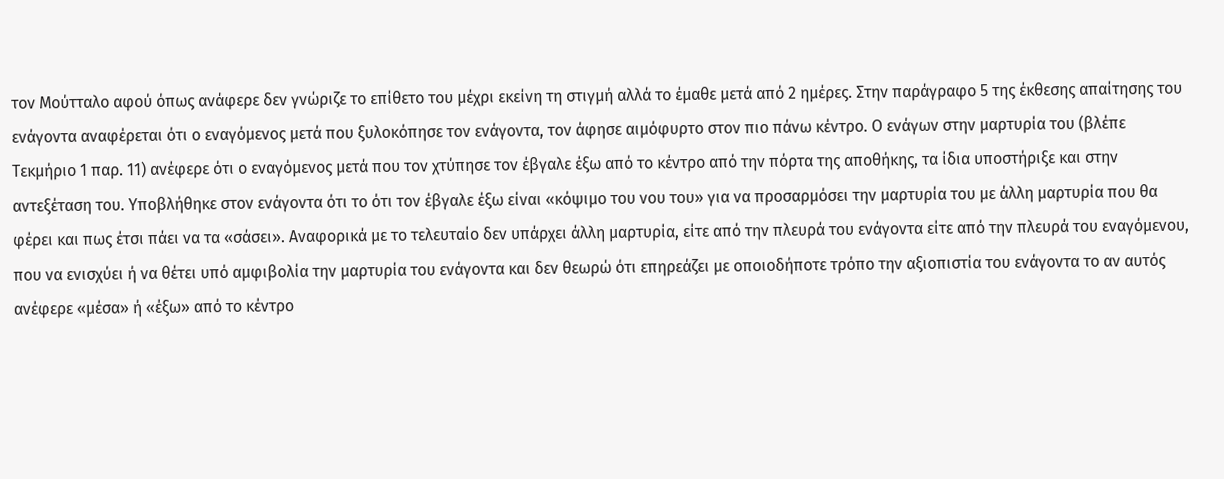τον Μούτταλο αφού όπως ανάφερε δεν γνώριζε το επίθετο του μέχρι εκείνη τη στιγμή αλλά το έμαθε μετά από 2 ημέρες. Στην παράγραφο 5 της έκθεσης απαίτησης του ενάγοντα αναφέρεται ότι ο εναγόμενος μετά που ξυλοκόπησε τον ενάγοντα, τον άφησε αιμόφυρτο στον πιο πάνω κέντρο. Ο ενάγων στην μαρτυρία του (βλέπε Τεκμήριο 1 παρ. 11) ανέφερε ότι ο εναγόμενος μετά που τον χτύπησε τον έβγαλε έξω από το κέντρο από την πόρτα της αποθήκης, τα ίδια υποστήριξε και στην αντεξέταση του. Υποβλήθηκε στον ενάγοντα ότι το ότι τον έβγαλε έξω είναι «κόψιμο του νου του» για να προσαρμόσει την μαρτυρία του με άλλη μαρτυρία που θα φέρει και πως έτσι πάει να τα «σάσει». Αναφορικά με το τελευταίο δεν υπάρχει άλλη μαρτυρία, είτε από την πλευρά του ενάγοντα είτε από την πλευρά του εναγόμενου, που να ενισχύει ή να θέτει υπό αμφιβολία την μαρτυρία του ενάγοντα και δεν θεωρώ ότι επηρεάζει με οποιοδήποτε τρόπο την αξιοπιστία του ενάγοντα το αν αυτός ανέφερε «μέσα» ή «έξω» από το κέντρο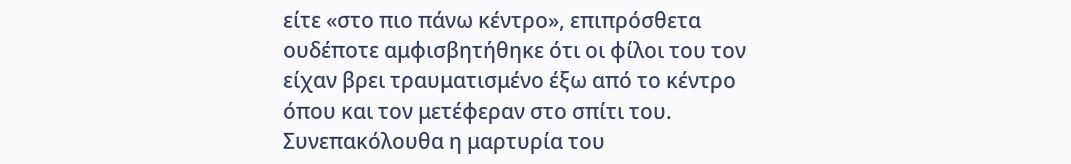είτε «στο πιο πάνω κέντρο», επιπρόσθετα ουδέποτε αμφισβητήθηκε ότι οι φίλοι του τον είχαν βρει τραυματισμένο έξω από το κέντρο όπου και τον μετέφεραν στο σπίτι του. Συνεπακόλουθα η μαρτυρία του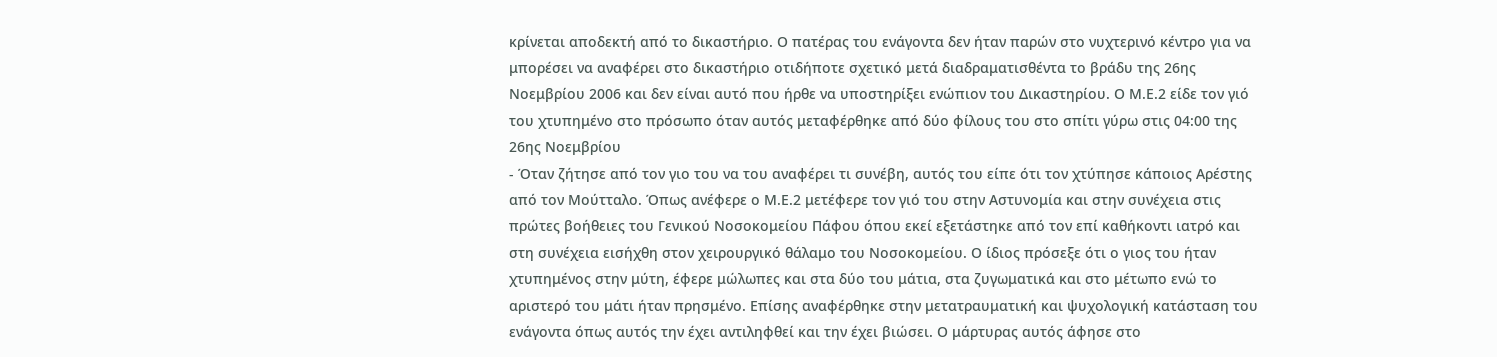κρίνεται αποδεκτή από το δικαστήριο. Ο πατέρας του ενάγοντα δεν ήταν παρών στο νυχτερινό κέντρο για να μπορέσει να αναφέρει στο δικαστήριο οτιδήποτε σχετικό μετά διαδραματισθέντα το βράδυ της 26ης Νοεμβρίου 2006 και δεν είναι αυτό που ήρθε να υποστηρίξει ενώπιον του Δικαστηρίου. Ο Μ.Ε.2 είδε τον γιό του χτυπημένο στο πρόσωπο όταν αυτός μεταφέρθηκε από δύο φίλους του στο σπίτι γύρω στις 04:00 της 26ης Νοεμβρίου
- Όταν ζήτησε από τον γιο του να του αναφέρει τι συνέβη, αυτός του είπε ότι τον χτύπησε κάποιος Αρέστης από τον Μούτταλο. Όπως ανέφερε ο Μ.Ε.2 μετέφερε τον γιό του στην Αστυνομία και στην συνέχεια στις πρώτες βοήθειες του Γενικού Νοσοκομείου Πάφου όπου εκεί εξετάστηκε από τον επί καθήκοντι ιατρό και στη συνέχεια εισήχθη στον χειρουργικό θάλαμο του Νοσοκομείου. Ο ίδιος πρόσεξε ότι ο γιος του ήταν χτυπημένος στην μύτη, έφερε μώλωπες και στα δύο του μάτια, στα ζυγωματικά και στο μέτωπο ενώ το αριστερό του μάτι ήταν πρησμένο. Επίσης αναφέρθηκε στην μετατραυματική και ψυχολογική κατάσταση του ενάγοντα όπως αυτός την έχει αντιληφθεί και την έχει βιώσει. Ο μάρτυρας αυτός άφησε στο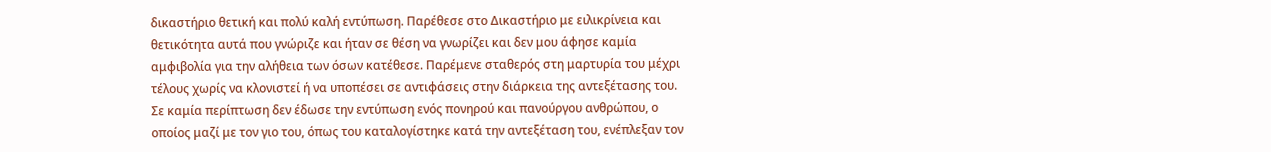δικαστήριο θετική και πολύ καλή εντύπωση. Παρέθεσε στο Δικαστήριο με ειλικρίνεια και θετικότητα αυτά που γνώριζε και ήταν σε θέση να γνωρίζει και δεν μου άφησε καμία αμφιβολία για την αλήθεια των όσων κατέθεσε. Παρέμενε σταθερός στη μαρτυρία του μέχρι τέλους χωρίς να κλονιστεί ή να υποπέσει σε αντιφάσεις στην διάρκεια της αντεξέτασης του. Σε καμία περίπτωση δεν έδωσε την εντύπωση ενός πονηρού και πανούργου ανθρώπου, ο οποίος μαζί με τον γιο του, όπως του καταλογίστηκε κατά την αντεξέταση του, ενέπλεξαν τον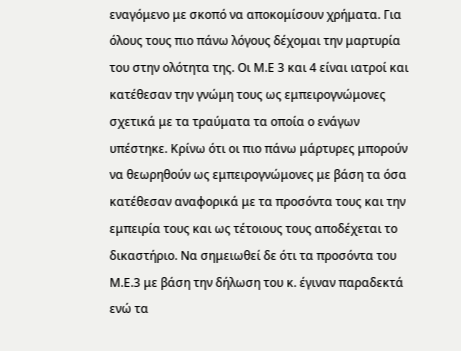εναγόμενο με σκοπό να αποκομίσουν χρήματα. Για όλους τους πιο πάνω λόγους δέχομαι την μαρτυρία του στην ολότητα της. Οι Μ.Ε 3 και 4 είναι ιατροί και κατέθεσαν την γνώμη τους ως εμπειρογνώμονες σχετικά με τα τραύματα τα οποία ο ενάγων υπέστηκε. Κρίνω ότι οι πιο πάνω μάρτυρες μπορούν να θεωρηθούν ως εμπειρογνώμονες με βάση τα όσα κατέθεσαν αναφορικά με τα προσόντα τους και την εμπειρία τους και ως τέτοιους τους αποδέχεται το δικαστήριο. Να σημειωθεί δε ότι τα προσόντα του Μ.Ε.3 με βάση την δήλωση του κ. έγιναν παραδεκτά ενώ τα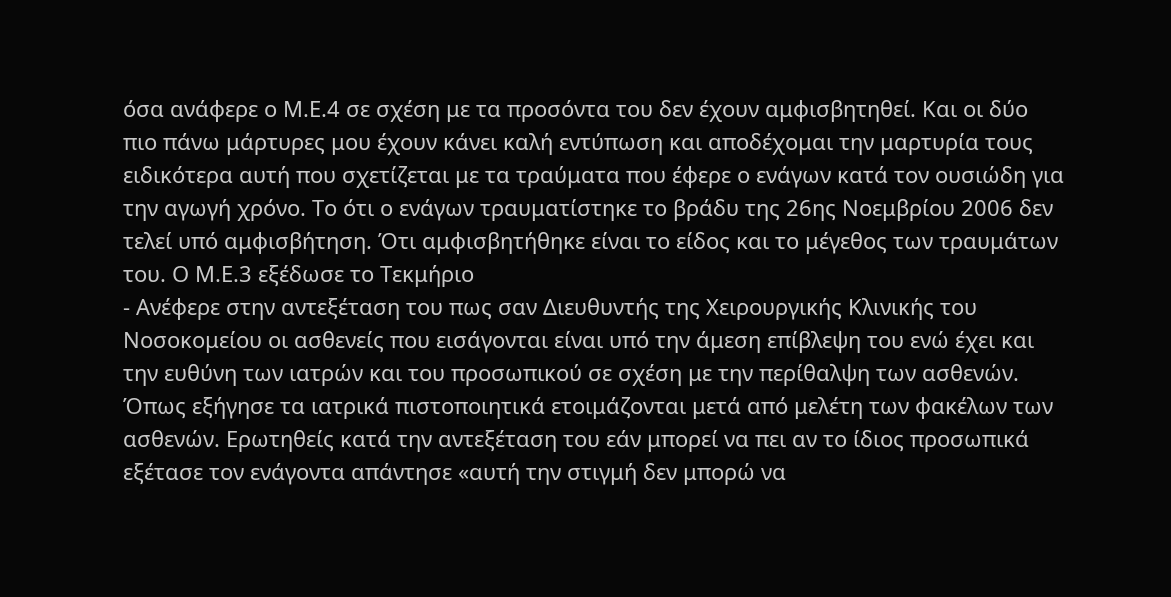όσα ανάφερε ο Μ.Ε.4 σε σχέση με τα προσόντα του δεν έχουν αμφισβητηθεί. Και οι δύο πιο πάνω μάρτυρες μου έχουν κάνει καλή εντύπωση και αποδέχομαι την μαρτυρία τους ειδικότερα αυτή που σχετίζεται με τα τραύματα που έφερε ο ενάγων κατά τον ουσιώδη για την αγωγή χρόνο. Το ότι ο ενάγων τραυματίστηκε το βράδυ της 26ης Νοεμβρίου 2006 δεν τελεί υπό αμφισβήτηση. Ότι αμφισβητήθηκε είναι το είδος και το μέγεθος των τραυμάτων του. Ο Μ.Ε.3 εξέδωσε το Τεκμήριο
- Ανέφερε στην αντεξέταση του πως σαν Διευθυντής της Χειρουργικής Κλινικής του Νοσοκομείου οι ασθενείς που εισάγονται είναι υπό την άμεση επίβλεψη του ενώ έχει και την ευθύνη των ιατρών και του προσωπικού σε σχέση με την περίθαλψη των ασθενών. Όπως εξήγησε τα ιατρικά πιστοποιητικά ετοιμάζονται μετά από μελέτη των φακέλων των ασθενών. Ερωτηθείς κατά την αντεξέταση του εάν μπορεί να πει αν το ίδιος προσωπικά εξέτασε τον ενάγοντα απάντησε «αυτή την στιγμή δεν μπορώ να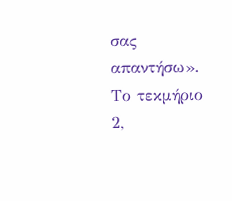σας απαντήσω». Το τεκμήριο 2,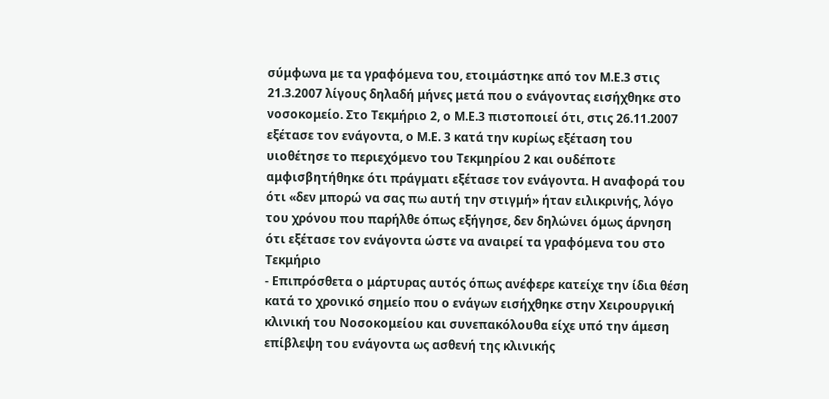σύμφωνα με τα γραφόμενα του, ετοιμάστηκε από τον Μ.Ε.3 στις 21.3.2007 λίγους δηλαδή μήνες μετά που ο ενάγοντας εισήχθηκε στο νοσοκομείο. Στο Τεκμήριο 2, ο Μ.Ε.3 πιστοποιεί ότι, στις 26.11.2007 εξέτασε τον ενάγοντα, ο Μ.Ε. 3 κατά την κυρίως εξέταση του υιοθέτησε το περιεχόμενο του Τεκμηρίου 2 και ουδέποτε αμφισβητήθηκε ότι πράγματι εξέτασε τον ενάγοντα. Η αναφορά του ότι «δεν μπορώ να σας πω αυτή την στιγμή» ήταν ειλικρινής, λόγο του χρόνου που παρήλθε όπως εξήγησε, δεν δηλώνει όμως άρνηση ότι εξέτασε τον ενάγοντα ώστε να αναιρεί τα γραφόμενα του στο Τεκμήριο
- Επιπρόσθετα ο μάρτυρας αυτός όπως ανέφερε κατείχε την ίδια θέση κατά το χρονικό σημείο που ο ενάγων εισήχθηκε στην Χειρουργική κλινική του Νοσοκομείου και συνεπακόλουθα είχε υπό την άμεση επίβλεψη του ενάγοντα ως ασθενή της κλινικής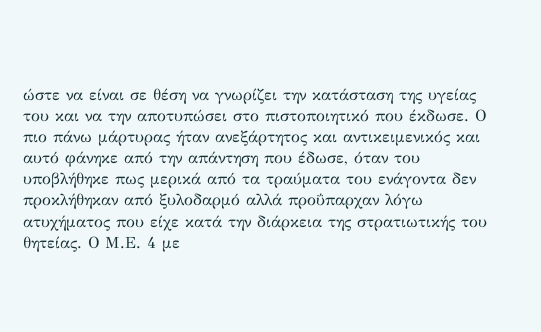ώστε να είναι σε θέση να γνωρίζει την κατάσταση της υγείας του και να την αποτυπώσει στο πιστοποιητικό που έκδωσε. Ο πιο πάνω μάρτυρας ήταν ανεξάρτητος και αντικειμενικός και αυτό φάνηκε από την απάντηση που έδωσε, όταν του υποβλήθηκε πως μερικά από τα τραύματα του ενάγοντα δεν προκλήθηκαν από ξυλοδαρμό αλλά προΰπαρχαν λόγω ατυχήματος που είχε κατά την διάρκεια της στρατιωτικής του θητείας. Ο Μ.Ε. 4 με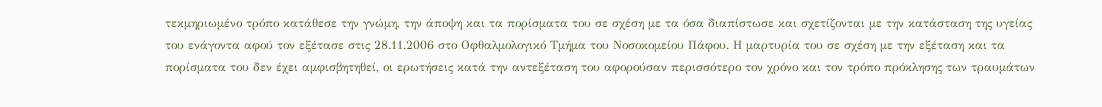τεκμηριωμένο τρόπο κατάθεσε την γνώμη, την άποψη και τα πορίσματα του σε σχέση με τα όσα διαπίστωσε και σχετίζονται με την κατάσταση της υγείας του ενάγοντα αφού τον εξέτασε στις 28.11.2006 στο Οφθαλμολογικό Τμήμα του Νοσοκομείου Πάφου. Η μαρτυρία του σε σχέση με την εξέταση και τα πορίσματα του δεν έχει αμφισβητηθεί, οι ερωτήσεις κατά την αντεξέταση του αφορούσαν περισσότερο τον χρόνο και τον τρόπο πρόκλησης των τραυμάτων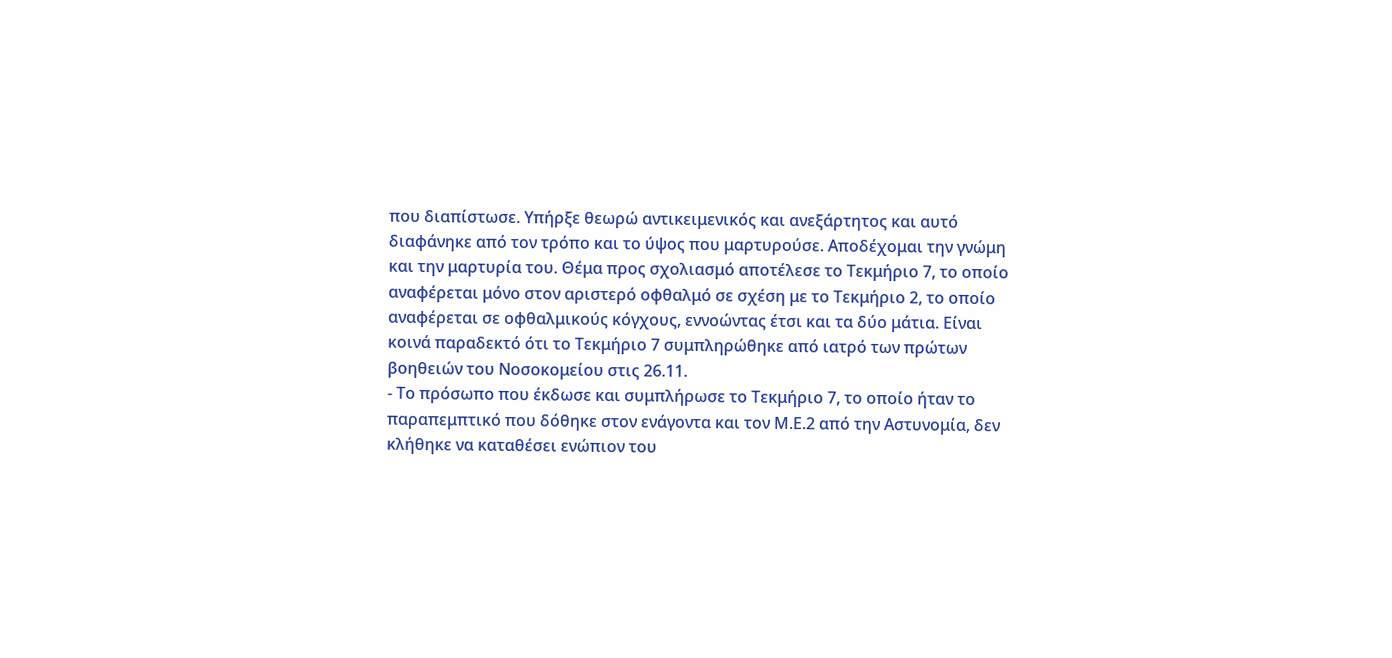που διαπίστωσε. Υπήρξε θεωρώ αντικειμενικός και ανεξάρτητος και αυτό διαφάνηκε από τον τρόπο και το ύψος που μαρτυρούσε. Αποδέχομαι την γνώμη και την μαρτυρία του. Θέμα προς σχολιασμό αποτέλεσε το Τεκμήριο 7, το οποίο αναφέρεται μόνο στον αριστερό οφθαλμό σε σχέση με το Τεκμήριο 2, το οποίο αναφέρεται σε οφθαλμικούς κόγχους, εννοώντας έτσι και τα δύο μάτια. Είναι κοινά παραδεκτό ότι το Τεκμήριο 7 συμπληρώθηκε από ιατρό των πρώτων βοηθειών του Νοσοκομείου στις 26.11.
- Το πρόσωπο που έκδωσε και συμπλήρωσε το Τεκμήριο 7, το οποίο ήταν το παραπεμπτικό που δόθηκε στον ενάγοντα και τον Μ.Ε.2 από την Αστυνομία, δεν κλήθηκε να καταθέσει ενώπιον του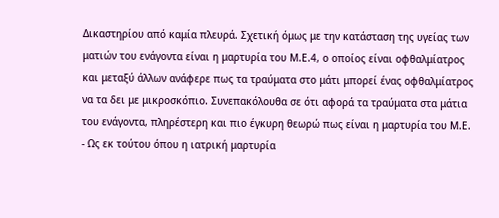Δικαστηρίου από καμία πλευρά. Σχετική όμως με την κατάσταση της υγείας των ματιών του ενάγοντα είναι η μαρτυρία του Μ.Ε.4, ο οποίος είναι οφθαλμίατρος και μεταξύ άλλων ανάφερε πως τα τραύματα στο μάτι μπορεί ένας οφθαλμίατρος να τα δει με μικροσκόπιο. Συνεπακόλουθα σε ότι αφορά τα τραύματα στα μάτια του ενάγοντα, πληρέστερη και πιο έγκυρη θεωρώ πως είναι η μαρτυρία του Μ.Ε.
- Ως εκ τούτου όπου η ιατρική μαρτυρία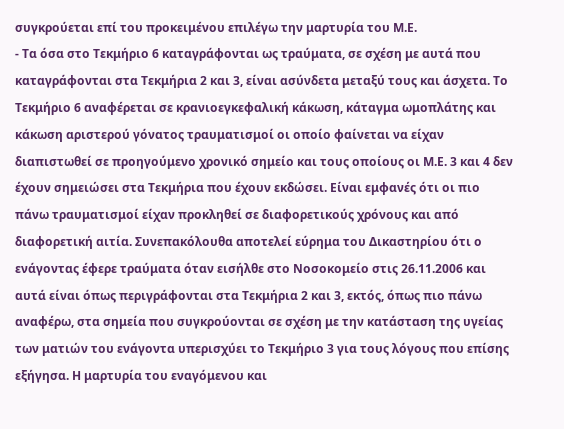συγκρούεται επί του προκειμένου επιλέγω την μαρτυρία του Μ.Ε.
- Τα όσα στο Τεκμήριο 6 καταγράφονται ως τραύματα, σε σχέση με αυτά που καταγράφονται στα Τεκμήρια 2 και 3, είναι ασύνδετα μεταξύ τους και άσχετα. Το Τεκμήριο 6 αναφέρεται σε κρανιοεγκεφαλική κάκωση, κάταγμα ωμοπλάτης και κάκωση αριστερού γόνατος τραυματισμοί οι οποίο φαίνεται να είχαν διαπιστωθεί σε προηγούμενο χρονικό σημείο και τους οποίους οι Μ.Ε. 3 και 4 δεν έχουν σημειώσει στα Τεκμήρια που έχουν εκδώσει. Είναι εμφανές ότι οι πιο πάνω τραυματισμοί είχαν προκληθεί σε διαφορετικούς χρόνους και από διαφορετική αιτία. Συνεπακόλουθα αποτελεί εύρημα του Δικαστηρίου ότι ο ενάγοντας έφερε τραύματα όταν εισήλθε στο Νοσοκομείο στις 26.11.2006 και αυτά είναι όπως περιγράφονται στα Τεκμήρια 2 και 3, εκτός, όπως πιο πάνω αναφέρω, στα σημεία που συγκρούονται σε σχέση με την κατάσταση της υγείας των ματιών του ενάγοντα υπερισχύει το Τεκμήριο 3 για τους λόγους που επίσης εξήγησα. Η μαρτυρία του εναγόμενου και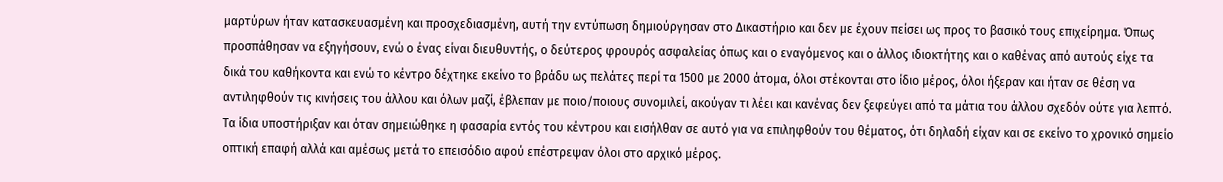μαρτύρων ήταν κατασκευασμένη και προσχεδιασμένη, αυτή την εντύπωση δημιούργησαν στο Δικαστήριο και δεν με έχουν πείσει ως προς το βασικό τους επιχείρημα. Όπως προσπάθησαν να εξηγήσουν, ενώ ο ένας είναι διευθυντής, ο δεύτερος φρουρός ασφαλείας όπως και ο εναγόμενος και ο άλλος ιδιοκτήτης και ο καθένας από αυτούς είχε τα δικά του καθήκοντα και ενώ το κέντρο δέχτηκε εκείνο το βράδυ ως πελάτες περί τα 1500 με 2000 άτομα, όλοι στέκονται στο ίδιο μέρος, όλοι ήξεραν και ήταν σε θέση να αντιληφθούν τις κινήσεις του άλλου και όλων μαζί, έβλεπαν με ποιο/ποιους συνομιλεί, ακούγαν τι λέει και κανένας δεν ξεφεύγει από τα μάτια του άλλου σχεδόν ούτε για λεπτό. Τα ίδια υποστήριξαν και όταν σημειώθηκε η φασαρία εντός του κέντρου και εισήλθαν σε αυτό για να επιληφθούν του θέματος, ότι δηλαδή είχαν και σε εκείνο το χρονικό σημείο οπτική επαφή αλλά και αμέσως μετά το επεισόδιο αφού επέστρεψαν όλοι στο αρχικό μέρος.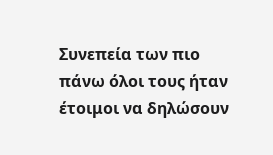Συνεπεία των πιο πάνω όλοι τους ήταν έτοιμοι να δηλώσουν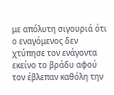με απόλυτη σιγουριά ότι ο εναγόμενος δεν χτύπησε τον ενάγοντα εκείνο το βράδυ αφού τον έβλεπαν καθόλη την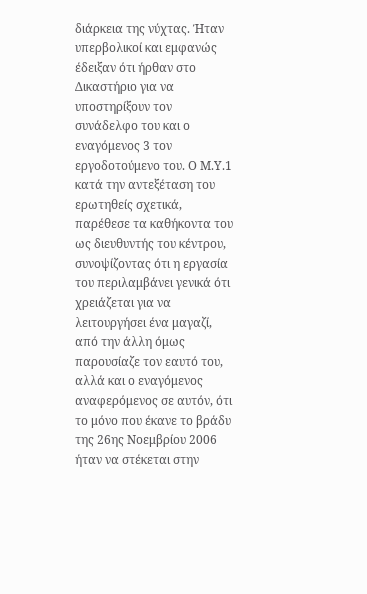διάρκεια της νύχτας. Ήταν υπερβολικοί και εμφανώς έδειξαν ότι ήρθαν στο Δικαστήριο για να υποστηρίξουν τον συνάδελφο του και ο εναγόμενος 3 τον εργοδοτούμενο του. Ο Μ.Υ.1 κατά την αντεξέταση του ερωτηθείς σχετικά, παρέθεσε τα καθήκοντα του ως διευθυντής του κέντρου, συνοψίζοντας ότι η εργασία του περιλαμβάνει γενικά ότι χρειάζεται για να λειτουργήσει ένα μαγαζί, από την άλλη όμως παρουσίαζε τον εαυτό του, αλλά και ο εναγόμενος αναφερόμενος σε αυτόν, ότι το μόνο που έκανε το βράδυ της 26ης Νοεμβρίου 2006 ήταν να στέκεται στην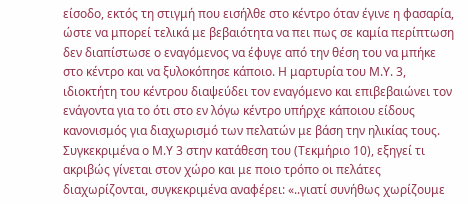είσοδο, εκτός τη στιγμή που εισήλθε στο κέντρο όταν έγινε η φασαρία, ώστε να μπορεί τελικά με βεβαιότητα να πει πως σε καμία περίπτωση δεν διαπίστωσε ο εναγόμενος να έφυγε από την θέση του να μπήκε στο κέντρο και να ξυλοκόπησε κάποιο. Η μαρτυρία του Μ.Υ. 3, ιδιοκτήτη του κέντρου διαψεύδει τον εναγόμενο και επιβεβαιώνει τον ενάγοντα για το ότι στο εν λόγω κέντρο υπήρχε κάποιου είδους κανονισμός για διαχωρισμό των πελατών με βάση την ηλικίας τους. Συγκεκριμένα ο Μ.Υ 3 στην κατάθεση του (Τεκμήριο 10), εξηγεί τι ακριβώς γίνεται στον χώρο και με ποιο τρόπο οι πελάτες διαχωρίζονται, συγκεκριμένα αναφέρει: «..γιατί συνήθως χωρίζουμε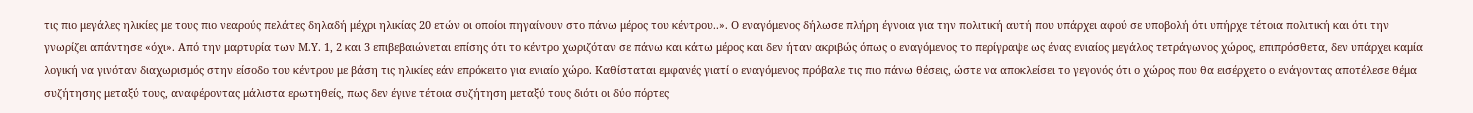τις πιο μεγάλες ηλικίες με τους πιο νεαρούς πελάτες δηλαδή μέχρι ηλικίας 20 ετών οι οποίοι πηγαίνουν στο πάνω μέρος του κέντρου..». Ο εναγόμενος δήλωσε πλήρη έγνοια για την πολιτική αυτή που υπάρχει αφού σε υποβολή ότι υπήρχε τέτοια πολιτική και ότι την γνωρίζει απάντησε «όχι». Από την μαρτυρία των Μ.Υ. 1, 2 και 3 επιβεβαιώνεται επίσης ότι το κέντρο χωριζόταν σε πάνω και κάτω μέρος και δεν ήταν ακριβώς όπως ο εναγόμενος το περίγραψε ως ένας ενιαίος μεγάλος τετράγωνος χώρος, επιπρόσθετα, δεν υπάρχει καμία λογική να γινόταν διαχωρισμός στην είσοδο του κέντρου με βάση τις ηλικίες εάν επρόκειτο για ενιαίο χώρο. Καθίσταται εμφανές γιατί ο εναγόμενος πρόβαλε τις πιο πάνω θέσεις, ώστε να αποκλείσει το γεγονός ότι ο χώρος που θα εισέρχετο ο ενάγοντας αποτέλεσε θέμα συζήτησης μεταξύ τους, αναφέροντας μάλιστα ερωτηθείς, πως δεν έγινε τέτοια συζήτηση μεταξύ τους διότι οι δύο πόρτες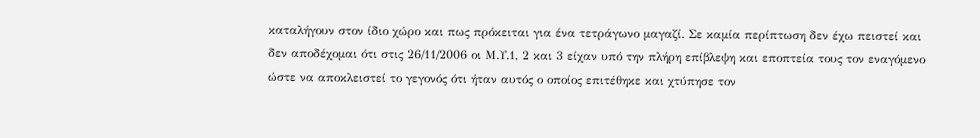καταλήγουν στον ίδιο χώρο και πως πρόκειται για ένα τετράγωνο μαγαζί. Σε καμία περίπτωση δεν έχω πειστεί και δεν αποδέχομαι ότι στις 26/11/2006 οι Μ.Υ.1, 2 και 3 είχαν υπό την πλήρη επίβλεψη και εποπτεία τους τον εναγόμενο ώστε να αποκλειστεί το γεγονός ότι ήταν αυτός ο οποίος επιτέθηκε και χτύπησε τον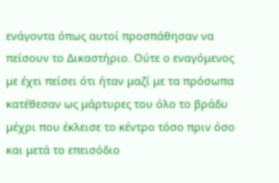ενάγοντα όπως αυτοί προσπάθησαν να πείσουν το Δικαστήριο. Ούτε ο εναγόμενος με έχει πείσει ότι ήταν μαζί με τα πρόσωπα κατέθεσαν ως μάρτυρες του όλο το βράδυ μέχρι που έκλεισε το κέντρο τόσο πριν όσο και μετά το επεισόδιο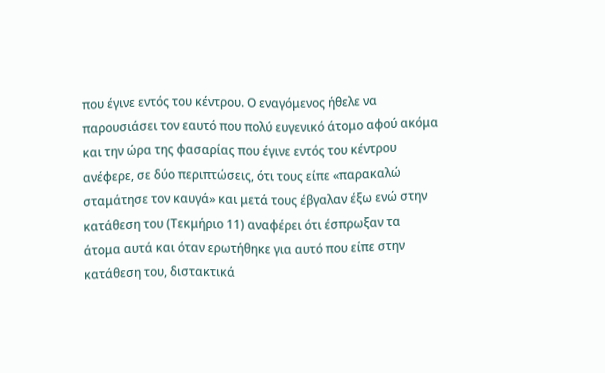που έγινε εντός του κέντρου. Ο εναγόμενος ήθελε να παρουσιάσει τον εαυτό που πολύ ευγενικό άτομο αφού ακόμα και την ώρα της φασαρίας που έγινε εντός του κέντρου ανέφερε, σε δύο περιπτώσεις, ότι τους είπε «παρακαλώ σταμάτησε τον καυγά» και μετά τους έβγαλαν έξω ενώ στην κατάθεση του (Τεκμήριο 11) αναφέρει ότι έσπρωξαν τα άτομα αυτά και όταν ερωτήθηκε για αυτό που είπε στην κατάθεση του, διστακτικά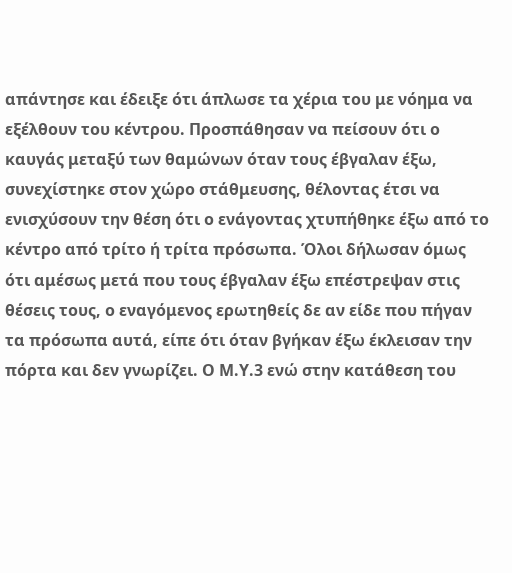απάντησε και έδειξε ότι άπλωσε τα χέρια του με νόημα να εξέλθουν του κέντρου. Προσπάθησαν να πείσουν ότι ο καυγάς μεταξύ των θαμώνων όταν τους έβγαλαν έξω, συνεχίστηκε στον χώρο στάθμευσης, θέλοντας έτσι να ενισχύσουν την θέση ότι ο ενάγοντας χτυπήθηκε έξω από το κέντρο από τρίτο ή τρίτα πρόσωπα. Όλοι δήλωσαν όμως ότι αμέσως μετά που τους έβγαλαν έξω επέστρεψαν στις θέσεις τους, ο εναγόμενος ερωτηθείς δε αν είδε που πήγαν τα πρόσωπα αυτά, είπε ότι όταν βγήκαν έξω έκλεισαν την πόρτα και δεν γνωρίζει. Ο Μ.Υ.3 ενώ στην κατάθεση του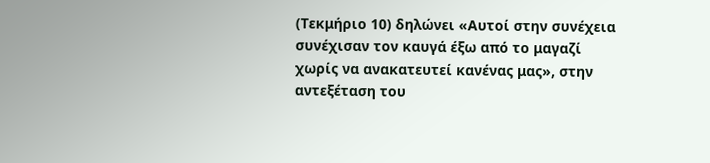(Τεκμήριο 10) δηλώνει «Αυτοί στην συνέχεια συνέχισαν τον καυγά έξω από το μαγαζί χωρίς να ανακατευτεί κανένας μας», στην αντεξέταση του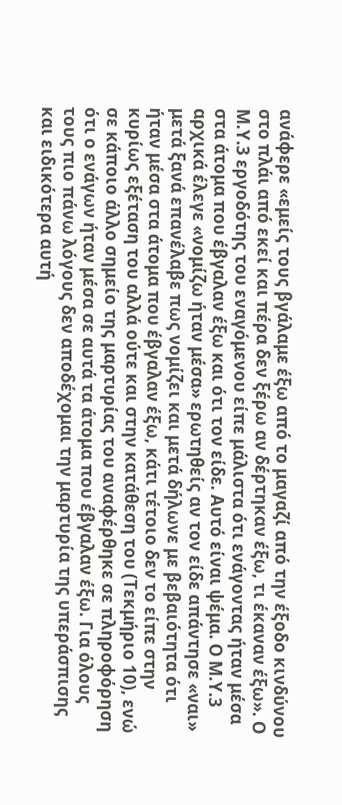ανάφερε «εμείς τους βγάλαμε έξω από το μαγαζί από την έξοδο κινδύνου στο πλάι από εκεί και πέρα δεν ξέρω αν δέρτηκαν έξω, τι έκαναν έξω». Ο Μ.Υ.3 εργοδότης του εναγόμενου είπε μάλιστα ότι ενάγοντας ήταν μέσα στα άτομα που έβγαλαν έξω και ότι τον είδε. Αυτό είναι ψέμα. Ο Μ.Υ.3 αρχικά έλεγε «νομίζω ήταν μέσα» ερωτηθείς αν τον είδε απάντησε «ναι» μετά ξανά επανέλαβε πως νομίζει και μετά δήλωνε με βεβαιότητα ότι ήταν μέσα στα άτομα που έβγαλαν έξω, κάτι τέτοιο δεν το είπε στην κυρίως εξέταση του αλλά ούτε και στην κατάθεση του (Τεκμήριο 10), ενώ σε κάποιο άλλο σημείο της μαρτυρίας του αναφέρθηκε σε πληροφόρηση ότι ο ενάγων ήταν μέσα σε αυτά τα άτομα που έβγαλαν έξω. Για όλους τους πιο πάνω λόγους δεν αποδέχομαι την μαρτυρία της υπεράσπισης και ειδικότερα αυτή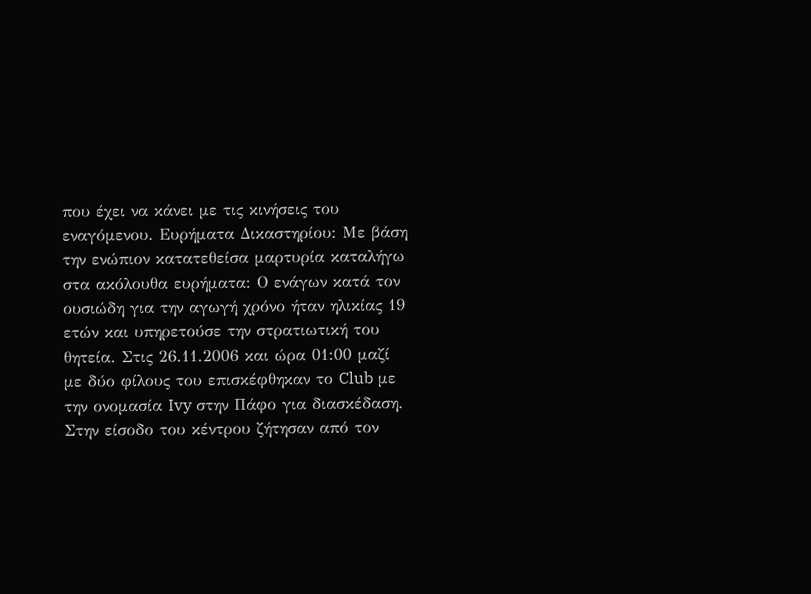που έχει να κάνει με τις κινήσεις του εναγόμενου. Ευρήματα Δικαστηρίου: Με βάση την ενώπιον κατατεθείσα μαρτυρία καταλήγω στα ακόλουθα ευρήματα: Ο ενάγων κατά τον ουσιώδη για την αγωγή χρόνο ήταν ηλικίας 19 ετών και υπηρετούσε την στρατιωτική του θητεία. Στις 26.11.2006 και ώρα 01:00 μαζί με δύο φίλους του επισκέφθηκαν το Club με την ονομασία Ivy στην Πάφο για διασκέδαση. Στην είσοδο του κέντρου ζήτησαν από τον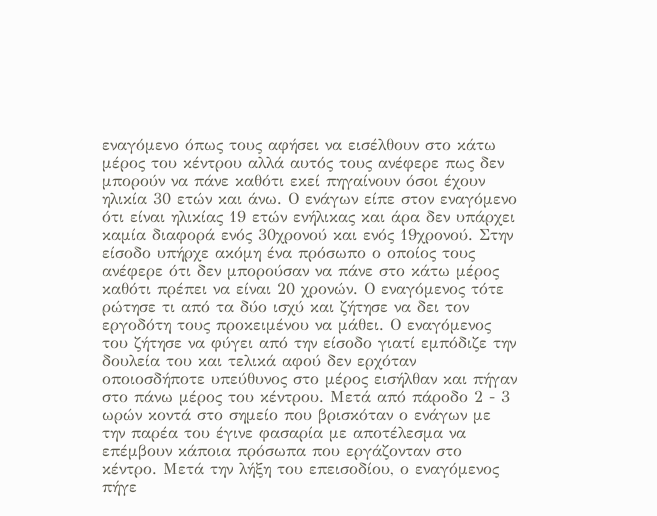εναγόμενο όπως τους αφήσει να εισέλθουν στο κάτω μέρος του κέντρου αλλά αυτός τους ανέφερε πως δεν μπορούν να πάνε καθότι εκεί πηγαίνουν όσοι έχουν ηλικία 30 ετών και άνω. Ο ενάγων είπε στον εναγόμενο ότι είναι ηλικίας 19 ετών ενήλικας και άρα δεν υπάρχει καμία διαφορά ενός 30χρονού και ενός 19χρονού. Στην είσοδο υπήρχε ακόμη ένα πρόσωπο ο οποίος τους ανέφερε ότι δεν μπορούσαν να πάνε στο κάτω μέρος καθότι πρέπει να είναι 20 χρονών. Ο εναγόμενος τότε ρώτησε τι από τα δύο ισχύ και ζήτησε να δει τον εργοδότη τους προκειμένου να μάθει. Ο εναγόμενος του ζήτησε να φύγει από την είσοδο γιατί εμπόδιζε την δουλεία του και τελικά αφού δεν ερχόταν οποιοσδήποτε υπεύθυνος στο μέρος εισήλθαν και πήγαν στο πάνω μέρος του κέντρου. Μετά από πάροδο 2 - 3 ωρών κοντά στο σημείο που βρισκόταν ο ενάγων με την παρέα του έγινε φασαρία με αποτέλεσμα να επέμβουν κάποια πρόσωπα που εργάζονταν στο κέντρο. Μετά την λήξη του επεισοδίου, ο εναγόμενος πήγε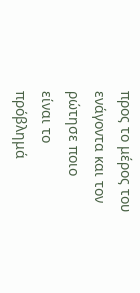προς το μέρος του ενάγοντα και τον ρώτησε ποιο είναι το πρόβλημά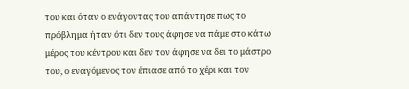του και όταν ο ενάγοντας του απάντησε πως το πρόβλημα ήταν ότι δεν τους άφησε να πάμε στο κάτω μέρος του κέντρου και δεν τον άφησε να δει το μάστρο του, ο εναγόμενος τον έπιασε από το χέρι και τον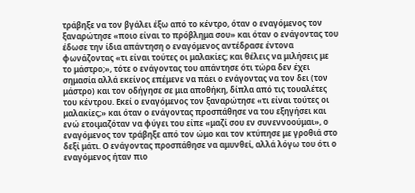τράβηξε να τον βγάλει έξω από το κέντρο, όταν ο εναγόμενος τον ξαναρώτησε «ποιο είναι το πρόβλημα σου» και όταν ο ενάγοντας του έδωσε την ίδια απάντηση ο εναγόμενος αντέδρασε έντονα φωνάζοντας «τι είναι τούτες οι μαλακίες; και θέλεις να μιλήσεις με το μάστρο;», τότε ο ενάγοντας του απάντησε ότι τώρα δεν έχει σημασία αλλά εκείνος επέμενε να πάει ο ενάγοντας να τον δει (τον μάστρο) και τον οδήγησε σε μια αποθήκη, δίπλα από τις τουαλέτες του κέντρου. Εκεί ο εναγόμενος τον ξαναρώτησε «τι είναι τούτες οι μαλακίες;» και όταν ο ενάγοντας προσπάθησε να του εξηγήσει και ενώ ετοιμαζόταν να φύγει του είπε «μαζί σου εν συνεννοούμαι», ο εναγόμενος τον τράβηξε από τον ώμο και τον κτύπησε με γροθιά στο δεξί μάτι. Ο ενάγοντας προσπάθησε να αμυνθεί, αλλά λόγω του ότι ο εναγόμενος ήταν πιο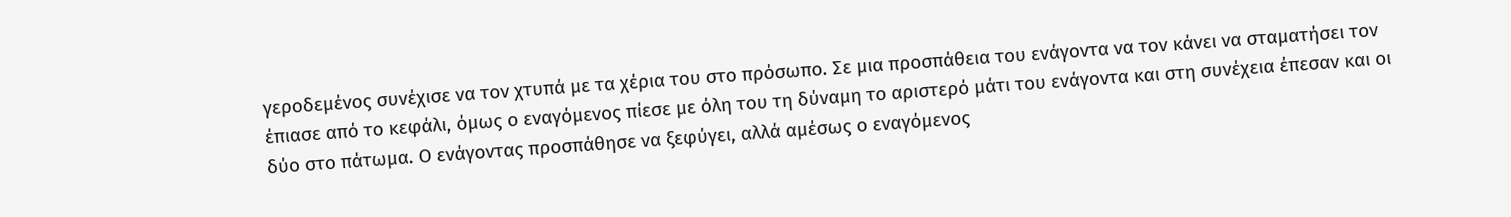γεροδεμένος συνέχισε να τον χτυπά με τα χέρια του στο πρόσωπο. Σε μια προσπάθεια του ενάγοντα να τον κάνει να σταματήσει τον έπιασε από το κεφάλι, όμως ο εναγόμενος πίεσε με όλη του τη δύναμη το αριστερό μάτι του ενάγοντα και στη συνέχεια έπεσαν και οι δύο στο πάτωμα. Ο ενάγοντας προσπάθησε να ξεφύγει, αλλά αμέσως ο εναγόμενος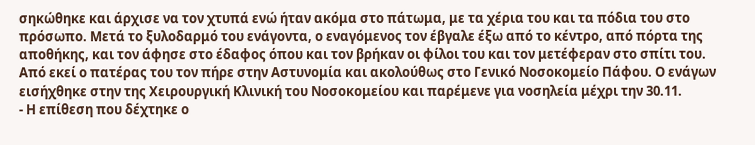σηκώθηκε και άρχισε να τον χτυπά ενώ ήταν ακόμα στο πάτωμα, με τα χέρια του και τα πόδια του στο πρόσωπο. Μετά το ξυλοδαρμό του ενάγοντα, ο εναγόμενος τον έβγαλε έξω από το κέντρο, από πόρτα της αποθήκης, και τον άφησε στο έδαφος όπου και τον βρήκαν οι φίλοι του και τον μετέφεραν στο σπίτι του. Από εκεί ο πατέρας του τον πήρε στην Αστυνομία και ακολούθως στο Γενικό Νοσοκομείο Πάφου. Ο ενάγων εισήχθηκε στην της Χειρουργική Κλινική του Νοσοκομείου και παρέμενε για νοσηλεία μέχρι την 30.11.
- Η επίθεση που δέχτηκε ο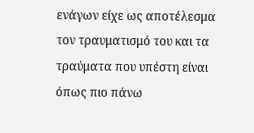ενάγων είχε ως αποτέλεσμα τον τραυματισμό του και τα τραύματα που υπέστη είναι όπως πιο πάνω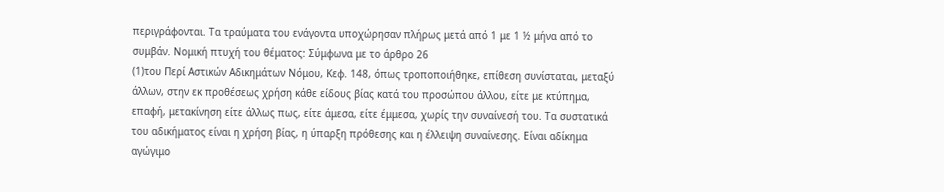περιγράφονται. Τα τραύματα του ενάγοντα υποχώρησαν πλήρως μετά από 1 με 1 ½ μήνα από το συμβάν. Νομική πτυχή του θέματος: Σύμφωνα με το άρθρο 26
(1)του Περί Αστικών Αδικημάτων Νόμου, Κεφ. 148, όπως τροποποιήθηκε, επίθεση συνίσταται, μεταξύ άλλων, στην εκ προθέσεως χρήση κάθε είδους βίας κατά του προσώπου άλλου, είτε με κτύπημα, επαφή, μετακίνηση είτε άλλως πως, είτε άμεσα, είτε έμμεσα, χωρίς την συναίνεσή του. Τα συστατικά του αδικήματος είναι η χρήση βίας, η ύπαρξη πρόθεσης και η έλλειψη συναίνεσης. Είναι αδίκημα αγώγιμο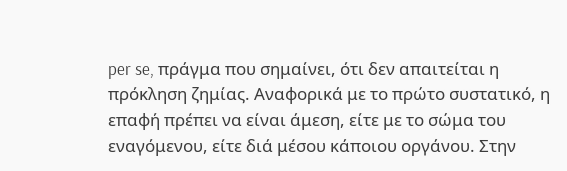per se, πράγμα που σημαίνει, ότι δεν απαιτείται η πρόκληση ζημίας. Αναφορικά με το πρώτο συστατικό, η επαφή πρέπει να είναι άμεση, είτε με το σώμα του εναγόμενου, είτε διά μέσου κάποιου οργάνου. Στην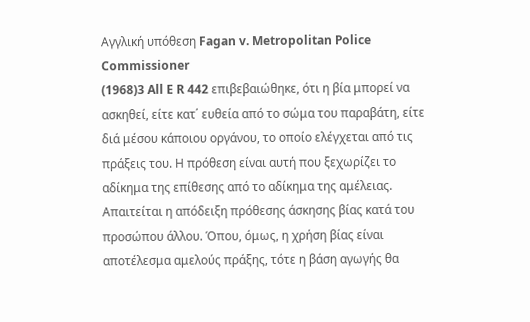Αγγλική υπόθεση Fagan v. Metropolitan Police Commissioner
(1968)3 All E R 442 επιβεβαιώθηκε, ότι η βία μπορεί να ασκηθεί, είτε κατ΄ ευθεία από το σώμα του παραβάτη, είτε διά μέσου κάποιου οργάνου, το οποίο ελέγχεται από τις πράξεις του. Η πρόθεση είναι αυτή που ξεχωρίζει το αδίκημα της επίθεσης από το αδίκημα της αμέλειας. Απαιτείται η απόδειξη πρόθεσης άσκησης βίας κατά του προσώπου άλλου. Όπου, όμως, η χρήση βίας είναι αποτέλεσμα αμελούς πράξης, τότε η βάση αγωγής θα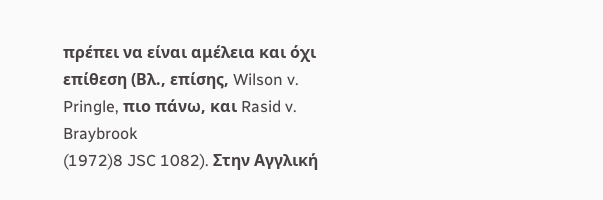πρέπει να είναι αμέλεια και όχι επίθεση (Βλ., επίσης, Wilson v. Pringle, πιο πάνω, και Rasid v. Braybrook
(1972)8 JSC 1082). Στην Αγγλική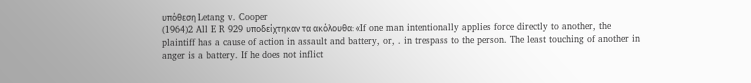υπόθεση Letang v. Cooper
(1964)2 All E R 929 υποδείχτηκαν τα ακόλουθα: «If one man intentionally applies force directly to another, the plaintiff has a cause of action in assault and battery, or, . in trespass to the person. The least touching of another in anger is a battery. If he does not inflict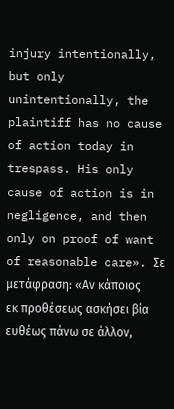injury intentionally, but only unintentionally, the plaintiff has no cause of action today in trespass. His only cause of action is in negligence, and then only on proof of want of reasonable care». Σε μετάφραση: «Αν κάποιος εκ προθέσεως ασκήσει βία ευθέως πάνω σε άλλον,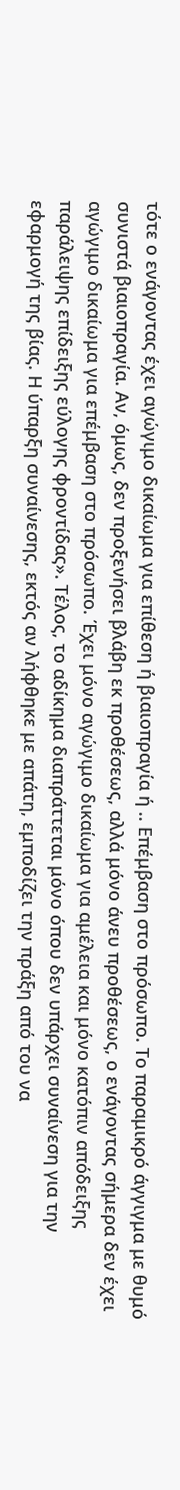τότε ο ενάγοντας έχει αγώγιμο δικαίωμα για επίθεση ή βιαιοπραγία ή .. Επέμβαση στο πρόσωπο. Το παραμικρό άγγιγμα με θυμό συνιστά βιαιοπραγία. Αν, όμως, δεν προξενήσει βλάβη εκ προθέσεως, αλλά μόνο άνευ προθέσεως, ο ενάγοντας σήμερα δεν έχει αγώγιμο δικαίωμα για επέμβαση στο πρόσωπο. Έχει μόνο αγώγιμο δικαίωμα για αμέλεια και μόνο κατόπιν απόδειξης παράλειψης επίδειξης εύλογης φροντίδας». Τέλος, το αδίκημα διαπράττεται μόνο όπου δεν υπάρχει συναίνεση για την εφαρμογή της βίας. Η ύπαρξη συναίνεσης, εκτός αν λήφθηκε με απάτη, εμποδίζει την πράξη από του να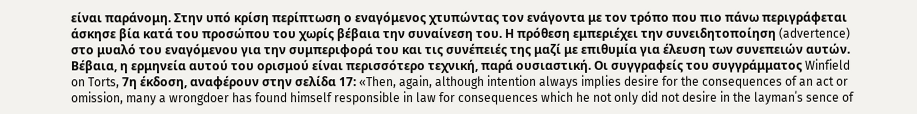είναι παράνομη. Στην υπό κρίση περίπτωση ο εναγόμενος χτυπώντας τον ενάγοντα με τον τρόπο που πιο πάνω περιγράφεται άσκησε βία κατά του προσώπου του χωρίς βέβαια την συναίνεση του. Η πρόθεση εμπεριέχει την συνειδητοποίηση (advertence) στο μυαλό του εναγόμενου για την συμπεριφορά του και τις συνέπειές της μαζί με επιθυμία για έλευση των συνεπειών αυτών. Βέβαια, η ερμηνεία αυτού του ορισμού είναι περισσότερο τεχνική, παρά ουσιαστική. Οι συγγραφείς του συγγράμματος Winfield on Torts, 7η έκδοση, αναφέρουν στην σελίδα 17: «Then, again, although intention always implies desire for the consequences of an act or omission, many a wrongdoer has found himself responsible in law for consequences which he not only did not desire in the layman΄s sence of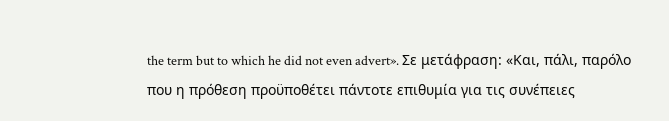the term but to which he did not even advert». Σε μετάφραση: «Και, πάλι, παρόλο που η πρόθεση προϋποθέτει πάντοτε επιθυμία για τις συνέπειες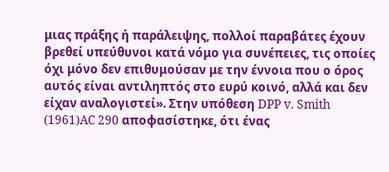μιας πράξης ή παράλειψης, πολλοί παραβάτες έχουν βρεθεί υπεύθυνοι κατά νόμο για συνέπειες, τις οποίες όχι μόνο δεν επιθυμούσαν με την έννοια που ο όρος αυτός είναι αντιληπτός στο ευρύ κοινό, αλλά και δεν είχαν αναλογιστεί». Στην υπόθεση DPP v. Smith
(1961)AC 290 αποφασίστηκε, ότι ένας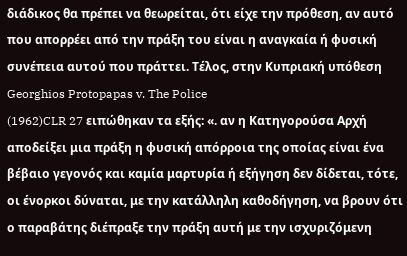διάδικος θα πρέπει να θεωρείται, ότι είχε την πρόθεση, αν αυτό που απορρέει από την πράξη του είναι η αναγκαία ή φυσική συνέπεια αυτού που πράττει. Τέλος, στην Κυπριακή υπόθεση Georghios Protopapas v. The Police
(1962)CLR 27 ειπώθηκαν τα εξής: «. αν η Κατηγορούσα Αρχή αποδείξει μια πράξη η φυσική απόρροια της οποίας είναι ένα βέβαιο γεγονός και καμία μαρτυρία ή εξήγηση δεν δίδεται, τότε, οι ένορκοι δύναται, με την κατάλληλη καθοδήγηση, να βρουν ότι ο παραβάτης διέπραξε την πράξη αυτή με την ισχυριζόμενη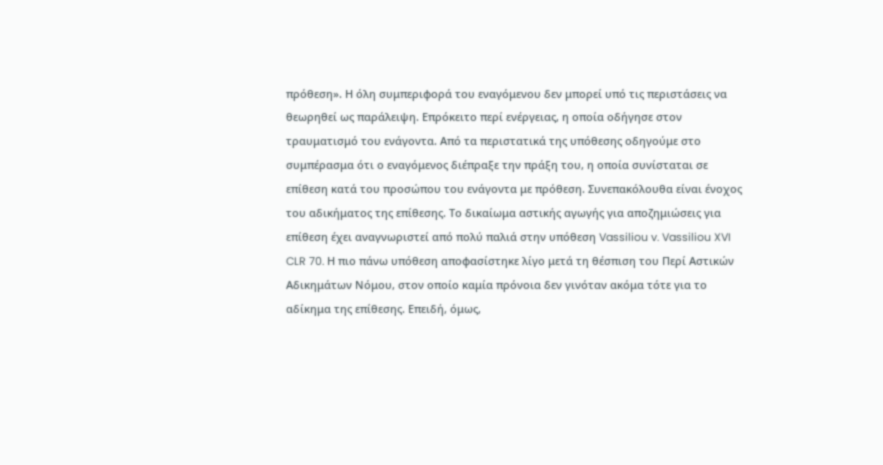πρόθεση». Η όλη συμπεριφορά του εναγόμενου δεν μπορεί υπό τις περιστάσεις να θεωρηθεί ως παράλειψη. Επρόκειτο περί ενέργειας, η οποία οδήγησε στον τραυματισμό του ενάγοντα. Από τα περιστατικά της υπόθεσης οδηγούμε στο συμπέρασμα ότι ο εναγόμενος διέπραξε την πράξη του, η οποία συνίσταται σε επίθεση κατά του προσώπου του ενάγοντα με πρόθεση. Συνεπακόλουθα είναι ένοχος του αδικήματος της επίθεσης. Το δικαίωμα αστικής αγωγής για αποζημιώσεις για επίθεση έχει αναγνωριστεί από πολύ παλιά στην υπόθεση Vassiliou v. Vassiliou XVI CLR 70. Η πιο πάνω υπόθεση αποφασίστηκε λίγο μετά τη θέσπιση του Περί Αστικών Αδικημάτων Νόμου, στον οποίο καμία πρόνοια δεν γινόταν ακόμα τότε για το αδίκημα της επίθεσης. Επειδή, όμως,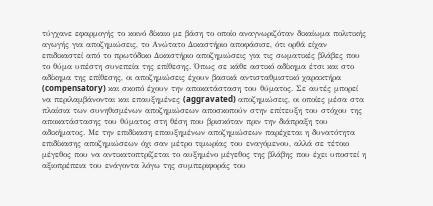τύγχανε εφαρμογής το κοινό δίκαιο με βάση το οποίο αναγνωριζόταν δικαίωμα πολιτικής αγωγής για αποζημιώσεις, το Ανώτατο Δικαστήριο αποφάσισε, ότι ορθά είχαν επιδικαστεί από το πρωτόδικο Δικαστήριο αποζημιώσεις για τις σωματικές βλάβες που το θύμα υπέστη συνεπεία της επίθεσης. Όπως σε κάθε αστικό αδίκημα έτσι και στο αδίκημα της επίθεσης, οι αποζημιώσεις έχουν βασικά αντισταθμιστικό χαρακτήρα (compensatory) και σκοπό έχουν την αποκατάσταση του θύματος. Σε αυτές μπορεί να περιλαμβάνονται και επαυξημένες (aggravated) αποζημιώσεις, οι οποίες μέσα στα πλαίσια των συνηθισμένων αποζημιώσεων αποσκοπούν στην επίτευξη του στόχου της αποκατάστασης του θύματος στη θέση που βρισκόταν πριν την διάπραξη του αδικήματος. Με την επιδίκαση επαυξημένων αποζημιώσεων παρέχεται η δυνατότητα επιδίκασης αποζημιώσεων όχι σαν μέτρο τιμωρίας του εναγόμενου, αλλά σε τέτοιο μέγεθος που να αντικατοπτρίζεται το αυξημένο μέγεθος της βλάβης που έχει υποστεί η αξιοπρέπεια του ενάγοντα λόγω της συμπεριφοράς του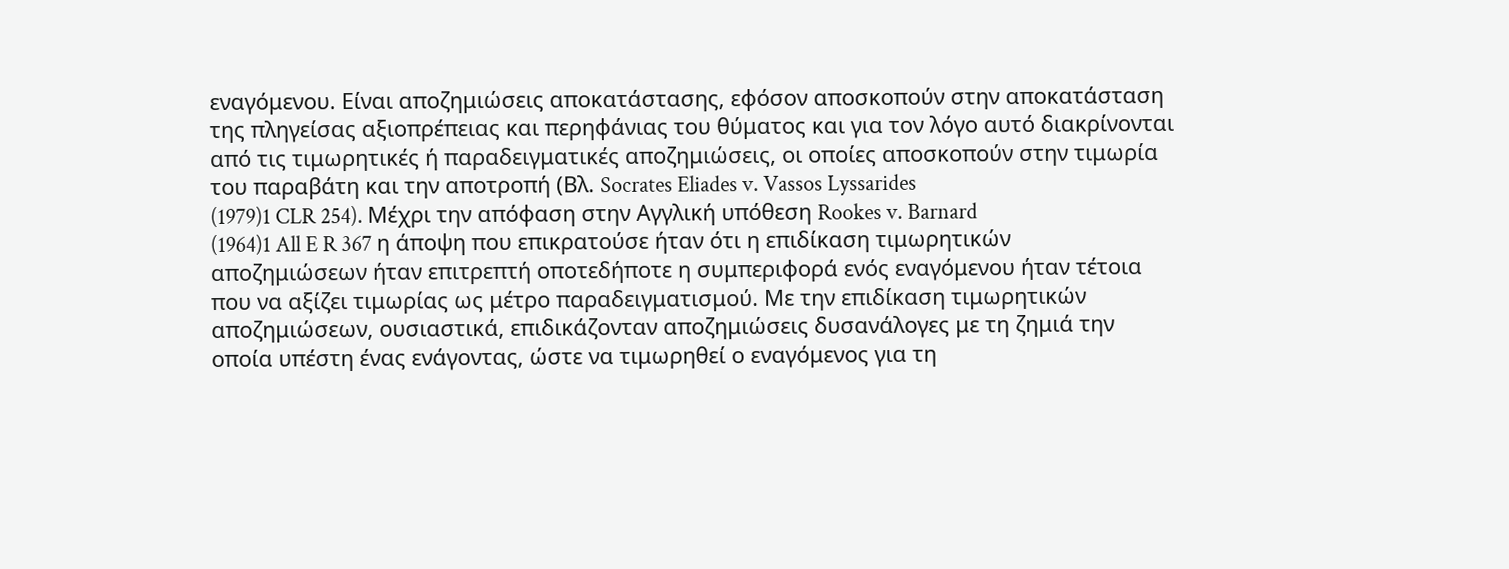εναγόμενου. Είναι αποζημιώσεις αποκατάστασης, εφόσον αποσκοπούν στην αποκατάσταση της πληγείσας αξιοπρέπειας και περηφάνιας του θύματος και για τον λόγο αυτό διακρίνονται από τις τιμωρητικές ή παραδειγματικές αποζημιώσεις, οι οποίες αποσκοπούν στην τιμωρία του παραβάτη και την αποτροπή (Βλ. Socrates Eliades v. Vassos Lyssarides
(1979)1 CLR 254). Μέχρι την απόφαση στην Αγγλική υπόθεση Rookes v. Barnard
(1964)1 All E R 367 η άποψη που επικρατούσε ήταν ότι η επιδίκαση τιμωρητικών αποζημιώσεων ήταν επιτρεπτή οποτεδήποτε η συμπεριφορά ενός εναγόμενου ήταν τέτοια που να αξίζει τιμωρίας ως μέτρο παραδειγματισμού. Με την επιδίκαση τιμωρητικών αποζημιώσεων, ουσιαστικά, επιδικάζονταν αποζημιώσεις δυσανάλογες με τη ζημιά την οποία υπέστη ένας ενάγοντας, ώστε να τιμωρηθεί ο εναγόμενος για τη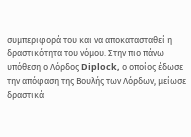συμπεριφορά του και να αποκατασταθεί η δραστικότητα του νόμου. Στην πιο πάνω υπόθεση ο Λόρδος Diplock, ο οποίος έδωσε την απόφαση της Βουλής των Λόρδων, μείωσε δραστικά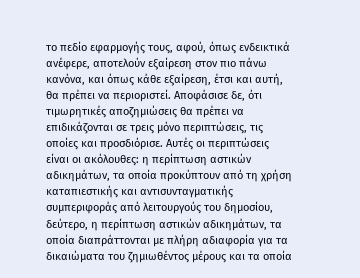το πεδίο εφαρμογής τους, αφού, όπως ενδεικτικά ανέφερε, αποτελούν εξαίρεση στον πιο πάνω κανόνα, και όπως κάθε εξαίρεση, έτσι και αυτή, θα πρέπει να περιοριστεί. Αποφάσισε δε, ότι τιμωρητικές αποζημιώσεις θα πρέπει να επιδικάζονται σε τρεις μόνο περιπτώσεις, τις οποίες και προσδιόρισε. Αυτές οι περιπτώσεις είναι οι ακόλουθες: η περίπτωση αστικών αδικημάτων, τα οποία προκύπτουν από τη χρήση καταπιεστικής και αντισυνταγματικής συμπεριφοράς από λειτουργούς του δημοσίου, δεύτερο, η περίπτωση αστικών αδικημάτων, τα οποία διαπράττονται με πλήρη αδιαφορία για τα δικαιώματα του ζημιωθέντος μέρους και τα οποία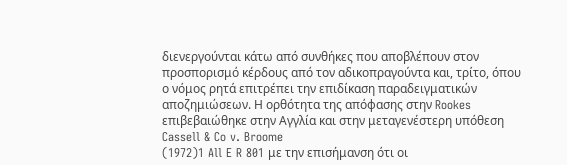διενεργούνται κάτω από συνθήκες που αποβλέπουν στον προσπορισμό κέρδους από τον αδικοπραγούντα και, τρίτο, όπου ο νόμος ρητά επιτρέπει την επιδίκαση παραδειγματικών αποζημιώσεων. Η ορθότητα της απόφασης στην Rookes επιβεβαιώθηκε στην Αγγλία και στην μεταγενέστερη υπόθεση Cassell & Co v. Broome
(1972)1 All E R 801 με την επισήμανση ότι οι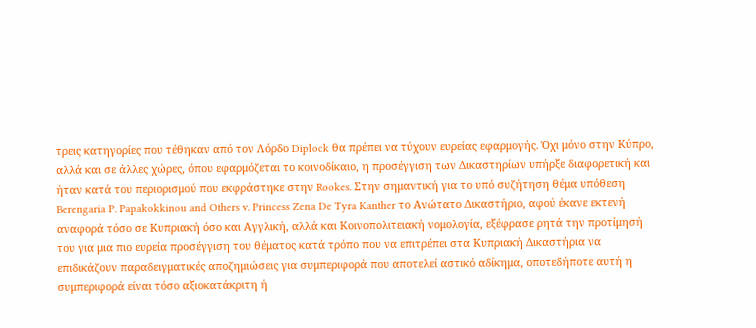τρεις κατηγορίες που τέθηκαν από τον Λόρδο Diplock θα πρέπει να τύχουν ευρείας εφαρμογής. Όχι μόνο στην Κύπρο, αλλά και σε άλλες χώρες, όπου εφαρμόζεται το κοινοδίκαιο, η προσέγγιση των Δικαστηρίων υπήρξε διαφορετική και ήταν κατά του περιορισμού που εκφράστηκε στην Rookes. Στην σημαντική για το υπό συζήτηση θέμα υπόθεση Berengaria P. Papakokkinou and Others v. Princess Zena De Tyra Kanther το Ανώτατο Δικαστήριο, αφού έκανε εκτενή αναφορά τόσο σε Κυπριακή όσο και Αγγλική, αλλά και Κοινοπολιτειακή νομολογία, εξέφρασε ρητά την προτίμησή του για μια πιο ευρεία προσέγγιση του θέματος κατά τρόπο που να επιτρέπει στα Κυπριακή Δικαστήρια να επιδικάζουν παραδειγματικές αποζημιώσεις για συμπεριφορά που αποτελεί αστικό αδίκημα, οποτεδήποτε αυτή η συμπεριφορά είναι τόσο αξιοκατάκριτη ή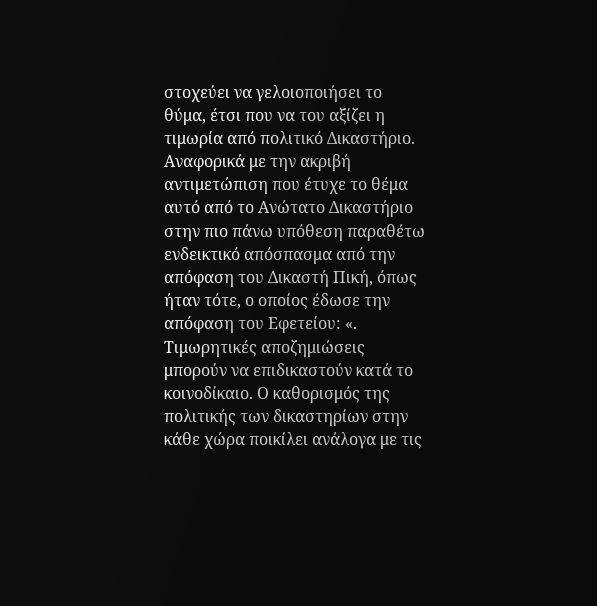στοχεύει να γελοιοποιήσει το θύμα, έτσι που να του αξίζει η τιμωρία από πολιτικό Δικαστήριο. Αναφορικά με την ακριβή αντιμετώπιση που έτυχε το θέμα αυτό από το Ανώτατο Δικαστήριο στην πιο πάνω υπόθεση παραθέτω ενδεικτικό απόσπασμα από την απόφαση του Δικαστή Πική, όπως ήταν τότε, ο οποίος έδωσε την απόφαση του Εφετείου: «. Τιμωρητικές αποζημιώσεις μπορούν να επιδικαστούν κατά το κοινοδίκαιο. Ο καθορισμός της πολιτικής των δικαστηρίων στην κάθε χώρα ποικίλει ανάλογα με τις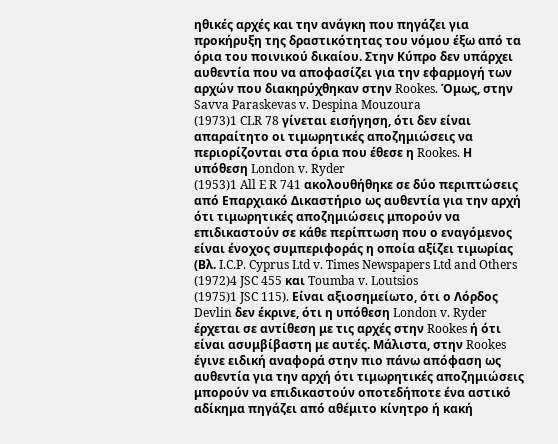ηθικές αρχές και την ανάγκη που πηγάζει για προκήρυξη της δραστικότητας του νόμου έξω από τα όρια του ποινικού δικαίου. Στην Κύπρο δεν υπάρχει αυθεντία που να αποφασίζει για την εφαρμογή των αρχών που διακηρύχθηκαν στην Rookes. Όμως, στην Savva Paraskevas v. Despina Mouzoura
(1973)1 CLR 78 γίνεται εισήγηση, ότι δεν είναι απαραίτητο οι τιμωρητικές αποζημιώσεις να περιορίζονται στα όρια που έθεσε η Rookes. Η υπόθεση London v. Ryder
(1953)1 All E R 741 ακολουθήθηκε σε δύο περιπτώσεις από Επαρχιακό Δικαστήριο ως αυθεντία για την αρχή ότι τιμωρητικές αποζημιώσεις μπορούν να επιδικαστούν σε κάθε περίπτωση που ο εναγόμενος είναι ένοχος συμπεριφοράς η οποία αξίζει τιμωρίας (Βλ. I.C.P. Cyprus Ltd v. Times Newspapers Ltd and Others
(1972)4 JSC 455 και Toumba v. Loutsios
(1975)1 JSC 115). Είναι αξιοσημείωτο, ότι ο Λόρδος Devlin δεν έκρινε, ότι η υπόθεση London v. Ryder έρχεται σε αντίθεση με τις αρχές στην Rookes ή ότι είναι ασυμβίβαστη με αυτές. Μάλιστα, στην Rookes έγινε ειδική αναφορά στην πιο πάνω απόφαση ως αυθεντία για την αρχή ότι τιμωρητικές αποζημιώσεις μπορούν να επιδικαστούν οποτεδήποτε ένα αστικό αδίκημα πηγάζει από αθέμιτο κίνητρο ή κακή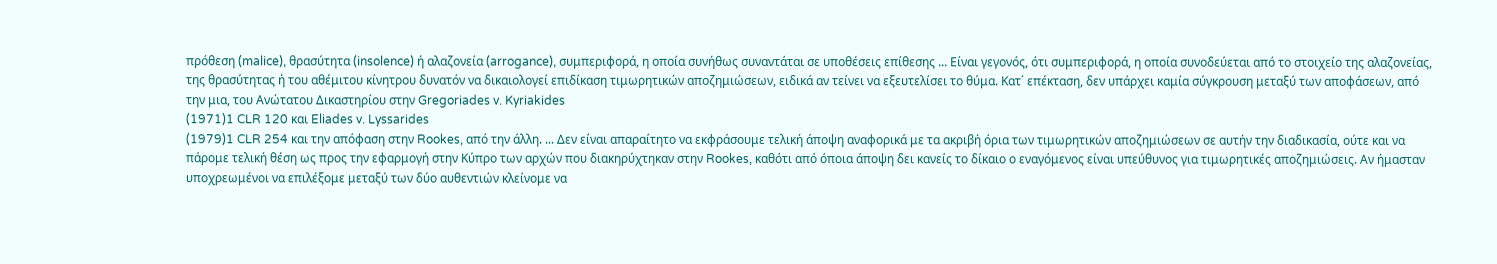πρόθεση (malice), θρασύτητα (insolence) ή αλαζονεία (arrogance), συμπεριφορά, η οποία συνήθως συναντάται σε υποθέσεις επίθεσης ... Είναι γεγονός, ότι συμπεριφορά, η οποία συνοδεύεται από το στοιχείο της αλαζονείας, της θρασύτητας ή του αθέμιτου κίνητρου δυνατόν να δικαιολογεί επιδίκαση τιμωρητικών αποζημιώσεων, ειδικά αν τείνει να εξευτελίσει το θύμα. Κατ΄ επέκταση, δεν υπάρχει καμία σύγκρουση μεταξύ των αποφάσεων, από την μια, του Ανώτατου Δικαστηρίου στην Gregoriades v. Kyriakides
(1971)1 CLR 120 και Eliades v. Lyssarides
(1979)1 CLR 254 και την απόφαση στην Rookes, από την άλλη. ... Δεν είναι απαραίτητο να εκφράσουμε τελική άποψη αναφορικά με τα ακριβή όρια των τιμωρητικών αποζημιώσεων σε αυτήν την διαδικασία, ούτε και να πάρομε τελική θέση ως προς την εφαρμογή στην Κύπρο των αρχών που διακηρύχτηκαν στην Rookes, καθότι από όποια άποψη δει κανείς το δίκαιο ο εναγόμενος είναι υπεύθυνος για τιμωρητικές αποζημιώσεις. Αν ήμασταν υποχρεωμένοι να επιλέξομε μεταξύ των δύο αυθεντιών κλείνομε να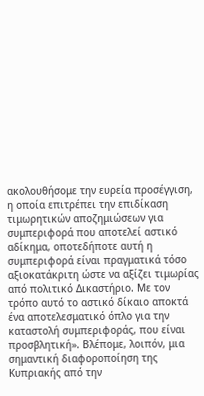ακολουθήσομε την ευρεία προσέγγιση, η οποία επιτρέπει την επιδίκαση τιμωρητικών αποζημιώσεων για συμπεριφορά που αποτελεί αστικό αδίκημα, οποτεδήποτε αυτή η συμπεριφορά είναι πραγματικά τόσο αξιοκατάκριτη ώστε να αξίζει τιμωρίας από πολιτικό Δικαστήριο. Με τον τρόπο αυτό το αστικό δίκαιο αποκτά ένα αποτελεσματικό όπλο για την καταστολή συμπεριφοράς, που είναι προσβλητική». Βλέπομε, λοιπόν, μια σημαντική διαφοροποίηση της Κυπριακής από την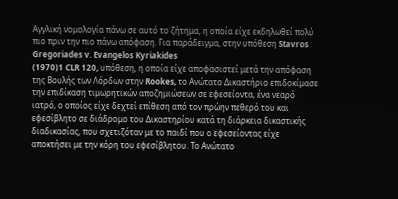Αγγλική νομολογία πάνω σε αυτό το ζήτημα, η οποία είχε εκδηλωθεί πολύ πιο πριν την πιο πάνω απόφαση. Για παράδειγμα, στην υπόθεση Stavros Gregoriades v. Evangelos Kyriakides
(1970)1 CLR 120, υπόθεση, η οποία είχε αποφασιστεί μετά την απόφαση της Βουλής των Λόρδων στην Rookes, το Ανώτατο Δικαστήριο επιδοκίμασε την επιδίκαση τιμωρητικών αποζημιώσεων σε εφεσείοντα, ένα νεαρό ιατρό, ο οποίος είχε δεχτεί επίθεση από τον πρώην πεθερό του και εφεσίβλητο σε διάδρομο του Δικαστηρίου κατά τη διάρκεια δικαστικής διαδικασίας, που σχετιζόταν με το παιδί που ο εφεσείοντας είχε αποκτήσει με την κόρη του εφεσίβλητου. Το Ανώτατο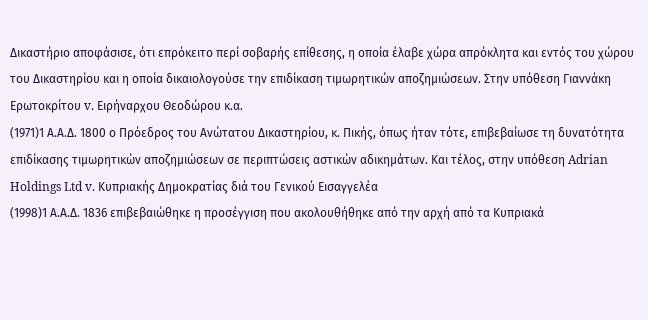Δικαστήριο αποφάσισε, ότι επρόκειτο περί σοβαρής επίθεσης, η οποία έλαβε χώρα απρόκλητα και εντός του χώρου του Δικαστηρίου και η οποία δικαιολογούσε την επιδίκαση τιμωρητικών αποζημιώσεων. Στην υπόθεση Γιαννάκη Ερωτοκρίτου v. Ειρήναρχου Θεοδώρου κ.α.
(1971)1 Α.Α.Δ. 1800 ο Πρόεδρος του Ανώτατου Δικαστηρίου, κ. Πικής, όπως ήταν τότε, επιβεβαίωσε τη δυνατότητα επιδίκασης τιμωρητικών αποζημιώσεων σε περιπτώσεις αστικών αδικημάτων. Και τέλος, στην υπόθεση Adrian Holdings Ltd v. Κυπριακής Δημοκρατίας διά του Γενικού Εισαγγελέα
(1998)1 Α.Α.Δ. 1836 επιβεβαιώθηκε η προσέγγιση που ακολουθήθηκε από την αρχή από τα Κυπριακά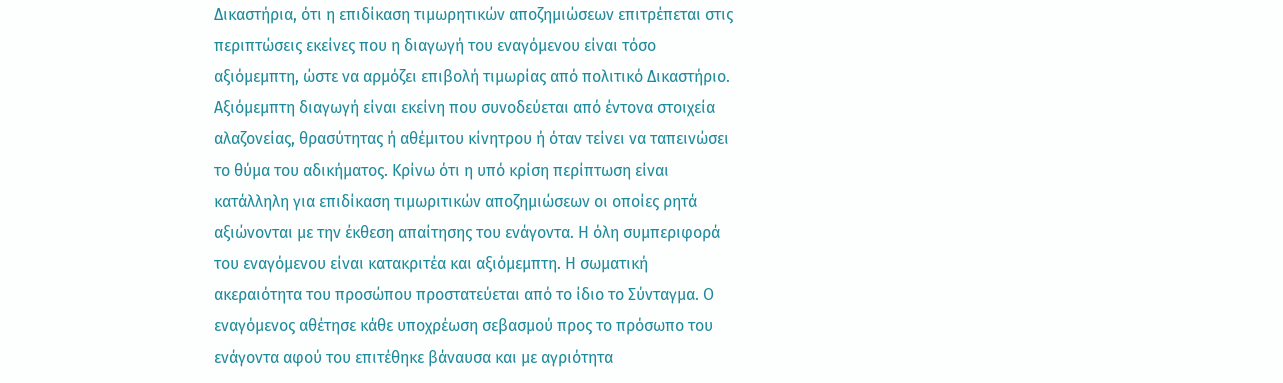Δικαστήρια, ότι η επιδίκαση τιμωρητικών αποζημιώσεων επιτρέπεται στις περιπτώσεις εκείνες που η διαγωγή του εναγόμενου είναι τόσο αξιόμεμπτη, ώστε να αρμόζει επιβολή τιμωρίας από πολιτικό Δικαστήριο. Αξιόμεμπτη διαγωγή είναι εκείνη που συνοδεύεται από έντονα στοιχεία αλαζονείας, θρασύτητας ή αθέμιτου κίνητρου ή όταν τείνει να ταπεινώσει το θύμα του αδικήματος. Κρίνω ότι η υπό κρίση περίπτωση είναι κατάλληλη για επιδίκαση τιμωριτικών αποζημιώσεων οι οποίες ρητά αξιώνονται με την έκθεση απαίτησης του ενάγοντα. Η όλη συμπεριφορά του εναγόμενου είναι κατακριτέα και αξιόμεμπτη. Η σωματική ακεραιότητα του προσώπου προστατεύεται από το ίδιο το Σύνταγμα. Ο εναγόμενος αθέτησε κάθε υποχρέωση σεβασμού προς το πρόσωπο του ενάγοντα αφού του επιτέθηκε βάναυσα και με αγριότητα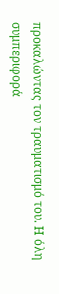προκαλώντας τον τραυματισμό του. Η όλη συμπεριφορά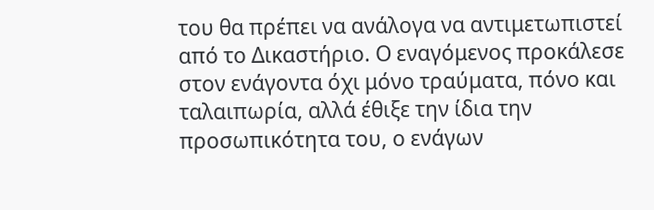του θα πρέπει να ανάλογα να αντιμετωπιστεί από το Δικαστήριο. Ο εναγόμενος προκάλεσε στον ενάγοντα όχι μόνο τραύματα, πόνο και ταλαιπωρία, αλλά έθιξε την ίδια την προσωπικότητα του, ο ενάγων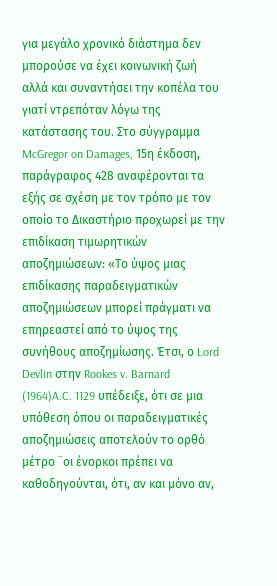για μεγάλο χρονικό διάστημα δεν μπορούσε να έχει κοινωνική ζωή αλλά και συναντήσει την κοπέλα του γιατί ντρεπόταν λόγω της κατάστασης του. Στο σύγγραμμα McGregor on Damages, 15η έκδοση, παράγραφος 428 αναφέρονται τα εξής σε σχέση με τον τρόπο με τον οποίο το Δικαστήριο προχωρεί με την επιδίκαση τιμωρητικών αποζημιώσεων: «Το ύψος μιας επιδίκασης παραδειγματικών αποζημιώσεων μπορεί πράγματι να επηρεαστεί από το ύψος της συνήθους αποζημίωσης. Έτσι, ο Lord Devlin στην Rookes v. Barnard
(1964)A.C. 1129 υπέδειξε, ότι σε μια υπόθεση όπου οι παραδειγματικές αποζημιώσεις αποτελούν το ορθό μέτρο ¨οι ένορκοι πρέπει να καθοδηγούνται, ότι, αν και μόνο αν,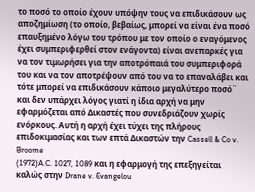το ποσό το οποίο έχουν υπόψην τους να επιδικάσουν ως αποζημίωση (το οποίο, βεβαίως, μπορεί να είναι ένα ποσό επαυξημένο λόγω του τρόπου με τον οποίο ο εναγόμενος έχει συμπεριφερθεί στον ενάγοντα) είναι ανεπαρκές για να τον τιμωρήσει για την αποτρόπαιά του συμπεριφορά του και να τον αποτρέψουν από του να το επαναλάβει και τότε μπορεί να επιδικάσουν κάποιο μεγαλύτερο ποσό¨ και δεν υπάρχει λόγος γιατί η ίδια αρχή να μην εφαρμόζεται από Δικαστές που συνεδριάζουν χωρίς ενόρκους. Αυτή η αρχή έχει τύχει της πλήρους επιδοκιμασίας και των επτά Δικαστών την Cassell & Co v. Broome
(1972)A.C. 1027, 1089 και η εφαρμογή της επεξηγείται καλώς στην Drane v. Evangelou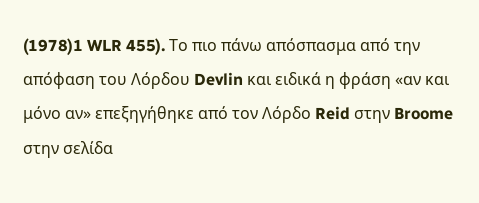(1978)1 WLR 455). Το πιο πάνω απόσπασμα από την απόφαση του Λόρδου Devlin και ειδικά η φράση «αν και μόνο αν» επεξηγήθηκε από τον Λόρδο Reid στην Broome στην σελίδα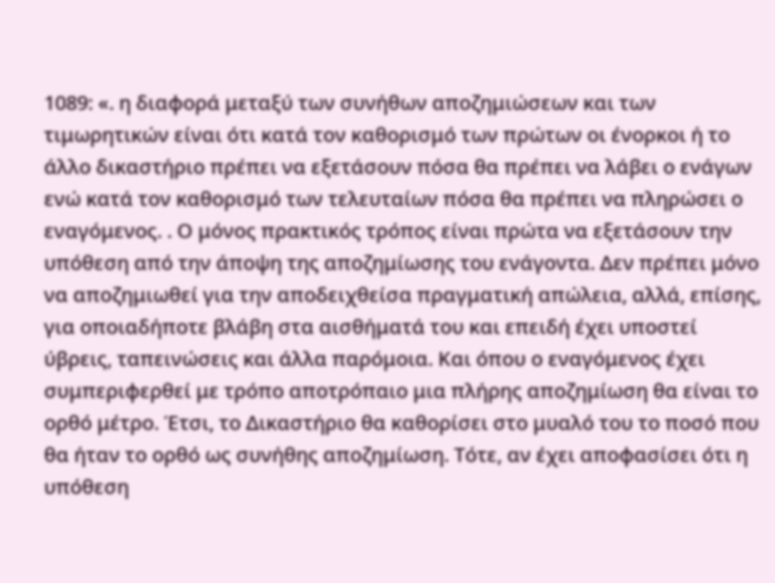1089: «. η διαφορά μεταξύ των συνήθων αποζημιώσεων και των τιμωρητικών είναι ότι κατά τον καθορισμό των πρώτων οι ένορκοι ή το άλλο δικαστήριο πρέπει να εξετάσουν πόσα θα πρέπει να λάβει ο ενάγων ενώ κατά τον καθορισμό των τελευταίων πόσα θα πρέπει να πληρώσει ο εναγόμενος. . Ο μόνος πρακτικός τρόπος είναι πρώτα να εξετάσουν την υπόθεση από την άποψη της αποζημίωσης του ενάγοντα. Δεν πρέπει μόνο να αποζημιωθεί για την αποδειχθείσα πραγματική απώλεια, αλλά, επίσης, για οποιαδήποτε βλάβη στα αισθήματά του και επειδή έχει υποστεί ύβρεις, ταπεινώσεις και άλλα παρόμοια. Και όπου ο εναγόμενος έχει συμπεριφερθεί με τρόπο αποτρόπαιο μια πλήρης αποζημίωση θα είναι το ορθό μέτρο. Έτσι, το Δικαστήριο θα καθορίσει στο μυαλό του το ποσό που θα ήταν το ορθό ως συνήθης αποζημίωση. Τότε, αν έχει αποφασίσει ότι η υπόθεση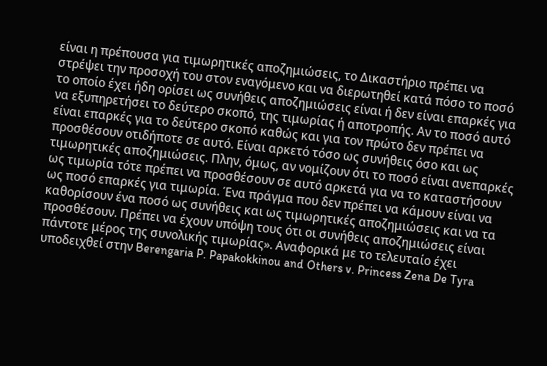είναι η πρέπουσα για τιμωρητικές αποζημιώσεις, το Δικαστήριο πρέπει να στρέψει την προσοχή του στον εναγόμενο και να διερωτηθεί κατά πόσο το ποσό το οποίο έχει ήδη ορίσει ως συνήθεις αποζημιώσεις είναι ή δεν είναι επαρκές για να εξυπηρετήσει το δεύτερο σκοπό, της τιμωρίας ή αποτροπής. Αν το ποσό αυτό είναι επαρκές για το δεύτερο σκοπό καθώς και για τον πρώτο δεν πρέπει να προσθέσουν οτιδήποτε σε αυτό. Είναι αρκετό τόσο ως συνήθεις όσο και ως τιμωρητικές αποζημιώσεις. Πλην, όμως, αν νομίζουν ότι το ποσό είναι ανεπαρκές ως τιμωρία τότε πρέπει να προσθέσουν σε αυτό αρκετά για να το καταστήσουν ως ποσό επαρκές για τιμωρία. Ένα πράγμα που δεν πρέπει να κάμουν είναι να καθορίσουν ένα ποσό ως συνήθεις και ως τιμωρητικές αποζημιώσεις και να τα προσθέσουν. Πρέπει να έχουν υπόψη τους ότι οι συνήθεις αποζημιώσεις είναι πάντοτε μέρος της συνολικής τιμωρίας». Αναφορικά με το τελευταίο έχει υποδειχθεί στην Berengaria P. Papakokkinou and Others v. Princess Zena De Tyra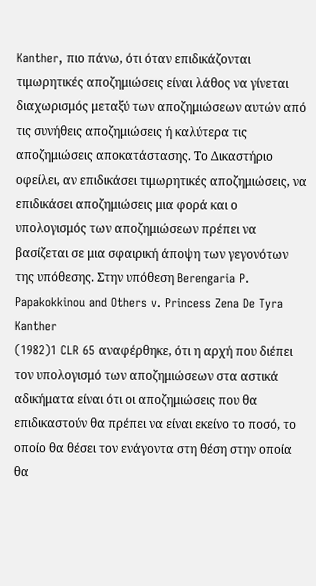Kanther, πιο πάνω, ότι όταν επιδικάζονται τιμωρητικές αποζημιώσεις είναι λάθος να γίνεται διαχωρισμός μεταξύ των αποζημιώσεων αυτών από τις συνήθεις αποζημιώσεις ή καλύτερα τις αποζημιώσεις αποκατάστασης. Το Δικαστήριο οφείλει, αν επιδικάσει τιμωρητικές αποζημιώσεις, να επιδικάσει αποζημιώσεις μια φορά και ο υπολογισμός των αποζημιώσεων πρέπει να βασίζεται σε μια σφαιρική άποψη των γεγονότων της υπόθεσης. Στην υπόθεση Berengaria P. Papakokkinou and Others v. Princess Zena De Tyra Kanther
(1982)1 CLR 65 αναφέρθηκε, ότι η αρχή που διέπει τον υπολογισμό των αποζημιώσεων στα αστικά αδικήματα είναι ότι οι αποζημιώσεις που θα επιδικαστούν θα πρέπει να είναι εκείνο το ποσό, το οποίο θα θέσει τον ενάγοντα στη θέση στην οποία θα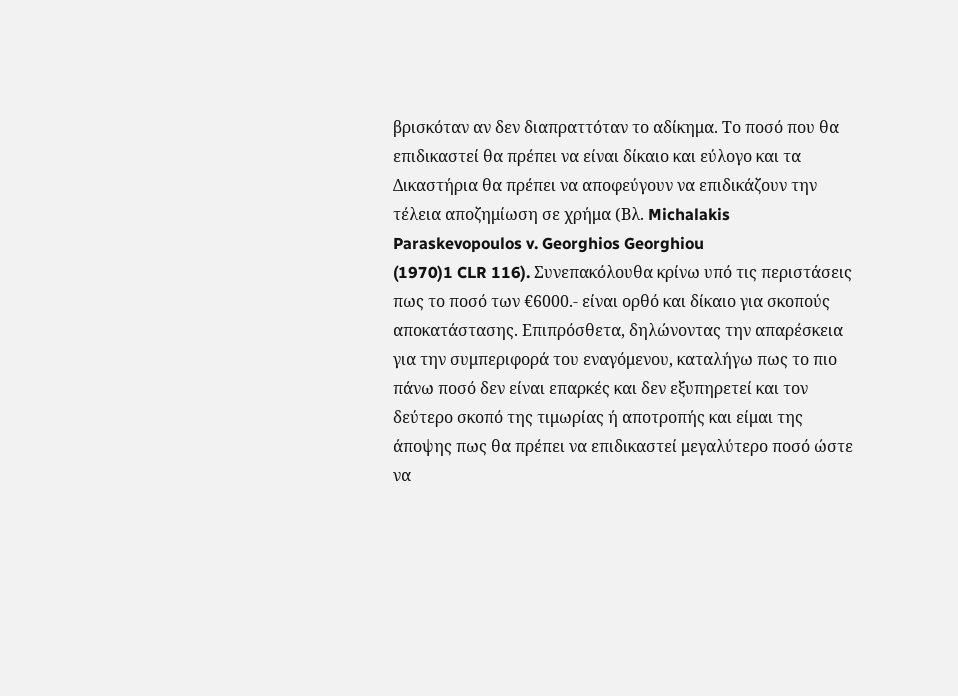βρισκόταν αν δεν διαπραττόταν το αδίκημα. Το ποσό που θα επιδικαστεί θα πρέπει να είναι δίκαιο και εύλογο και τα Δικαστήρια θα πρέπει να αποφεύγουν να επιδικάζουν την τέλεια αποζημίωση σε χρήμα (Βλ. Michalakis Paraskevopoulos v. Georghios Georghiou
(1970)1 CLR 116). Συνεπακόλουθα κρίνω υπό τις περιστάσεις πως το ποσό των €6000.- είναι ορθό και δίκαιο για σκοπούς αποκατάστασης. Επιπρόσθετα, δηλώνοντας την απαρέσκεια για την συμπεριφορά του εναγόμενου, καταλήγω πως το πιο πάνω ποσό δεν είναι επαρκές και δεν εξυπηρετεί και τον δεύτερο σκοπό της τιμωρίας ή αποτροπής και είμαι της άποψης πως θα πρέπει να επιδικαστεί μεγαλύτερο ποσό ώστε να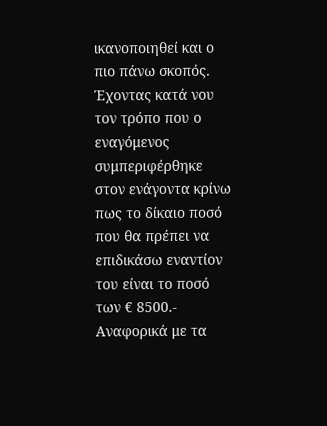ικανοποιηθεί και ο πιο πάνω σκοπός. Έχοντας κατά νου τον τρόπο που ο εναγόμενος συμπεριφέρθηκε στον ενάγοντα κρίνω πως το δίκαιο ποσό που θα πρέπει να επιδικάσω εναντίον του είναι το ποσό των € 8500.- Αναφορικά με τα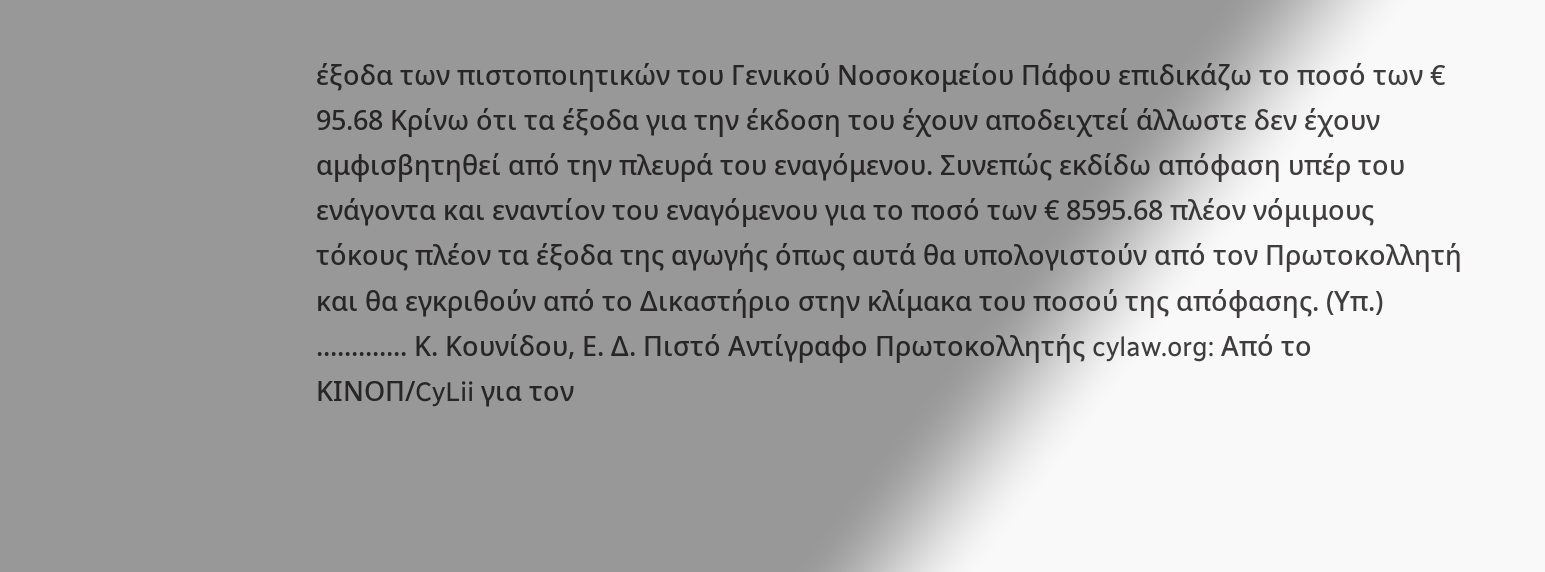έξοδα των πιστοποιητικών του Γενικού Νοσοκομείου Πάφου επιδικάζω το ποσό των € 95.68 Κρίνω ότι τα έξοδα για την έκδοση του έχουν αποδειχτεί άλλωστε δεν έχουν αμφισβητηθεί από την πλευρά του εναγόμενου. Συνεπώς εκδίδω απόφαση υπέρ του ενάγοντα και εναντίον του εναγόμενου για το ποσό των € 8595.68 πλέον νόμιμους τόκους πλέον τα έξοδα της αγωγής όπως αυτά θα υπολογιστούν από τον Πρωτοκολλητή και θα εγκριθούν από το Δικαστήριο στην κλίμακα του ποσού της απόφασης. (Υπ.) ............. Κ. Κουνίδου, Ε. Δ. Πιστό Αντίγραφο Πρωτοκολλητής cylaw.org: Από το ΚΙΝOΠ/CyLii για τον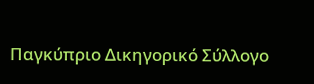Παγκύπριο Δικηγορικό Σύλλογο